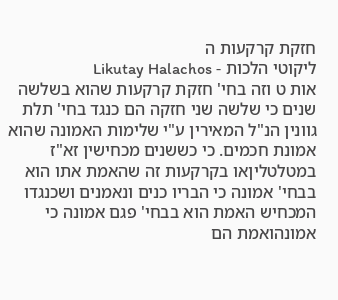חזקת קרקעות ה
ליקוטי הלכות - Likutay Halachos
אות ט וזה בחי' חזקת קרקעות שהוא בשלשה שנים כי שלשה שני חזקה הם כנגד בחי' תלת גוונין הנ"ל המאירין ע"י שלימות האמונה שהוא אמונת חכמים. כי כששנים מכחישין זא"ז במטלטליןאו בקרקעות זה שהאמת אתו הוא בבחי' אמונה כי הבריו כנים ונאמנים ושכנגדו המכחיש האמת הוא בבחי' פגם אמונה כי אמונהואמת הם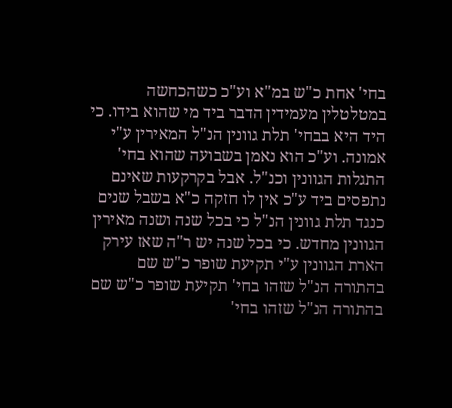בחי' אחת כ"ש במ"א וע"כ כשהכחשה במטלטלין מעמידין הדבר ביד מי שהוא בידו. כי היד היא בבחי' תלת גוונין הנ"ל המאירין ע"י אמונה. וע"כ הוא נאמן בשבועה שהוא בחי' התגלות הגוונין וכנ"ל. אבל בקרקעות שאינם נתפסים ביד ע"כ אין לו חזקה כ"א בשבל שנים כנגד תלת גוונין הנ"ל כי בכל שנה ושנה מאירין הגוונין מחדש. כי בכל שנה יש ר"ה שאז עירק הארת הגוונין ע"י תקיעת שופר כ"ש שם בהתורה הנ"ל שזהו בחי' תקיעת שופר כ"ש שם בהתורה הנ"ל שזהו בחי'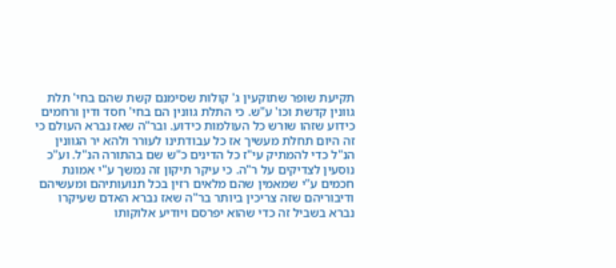תקיעת שופר שתוקעין ג' קולות שסימנם קשת שהם בחי' תלת גוונין קדשת וכו' ע"ש. כי התלת גוונין הם בחי' חסד ודין ורחמים כידוע שזהו שורש כל העולמות כידוע. ובר"ה שאז נברא העולם כי זה היום תחלת מעשיך אז כל עבודתינו לעורר ולהא יר הגוונין הנ"ל כדי להמתיק עי"ז כל הדינים כ"ש שם בהתורה הנ"ל. וע"כ נוסעין לצדיקים על ר"ה. כי עיקר תיקון זה נמשך ע"י אמונת חכמים ע"י שמאמין שהם מלאים רזין בכל תנועותיהם ומעשיהם ודיבוריהם שזה צריכין ביותר בר"ה שאז נברא האדם שעיקרו נברא בשביל זה כדי שהוא יפרסם ויודיע אלוקותו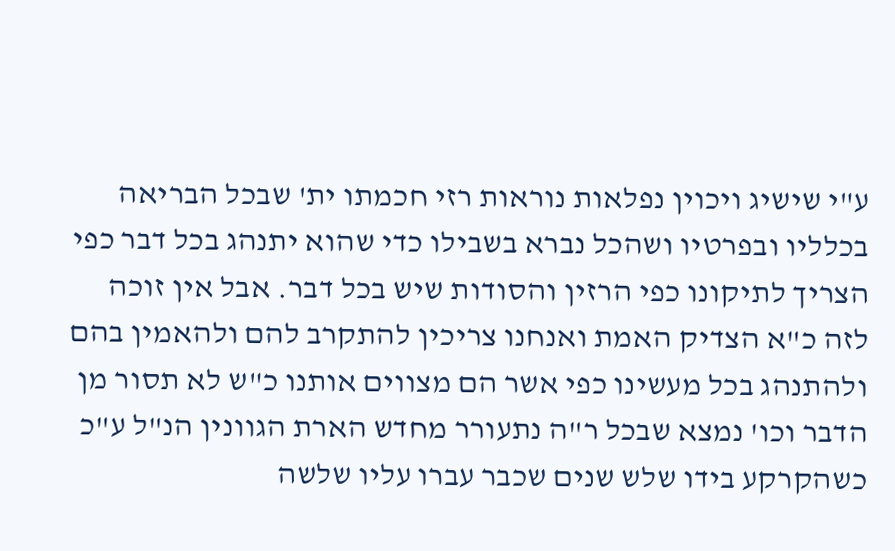ע"י שישיג ויכוין נפלאות נוראות רזי חכמתו ית' שבכל הבריאה בכלליו ובפרטיו ושהכל נברא בשבילו כדי שהוא יתנהג בכל דבר כפי הצריך לתיקונו כפי הרזין והסודות שיש בכל דבר. אבל אין זוכה לזה כ"א הצדיק האמת ואנחנו צריכין להתקרב להם ולהאמין בהם ולהתנהג בכל מעשינו כפי אשר הם מצווים אותנו כ"ש לא תסור מן הדבר וכו' נמצא שבכל ר"ה נתעורר מחדש הארת הגוונין הנ"ל ע"כ כשהקרקע בידו שלש שנים שכבר עברו עליו שלשה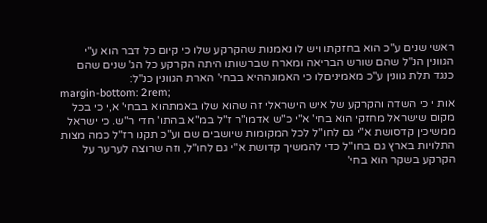ראשי שנים ע"כ הוא בחזקתו ויש לו נאמנות שהקרקע שלו כי קיום כל דבר הוא ע"י הגוונין הנ"ל שהם שורש הבריאה ומארח שברשותו היתה הקרקע כל הג' שנים שהם כנגד תלת גוונין ע"כ מאמיניםלו כי האמונההיא בבחי' הארת הגוונין כנ"ל:
margin-bottom: 2rem;
אות י כי השדה והקרקע של איש הישראלי זה שהוא שלו באמתהוא בבחי' א,י כי בכל מקום שישראל מחזקי הוא בחי' א"י כ"ש אדמו"ר ז"ל במ"א בהתו' חדי ר"ש. כי ישראל ממשיכין קדסושת א"י גם לחו"ל לכל המקומות שיושבים שם וע"כ תקנו רז"ל כמה מצות התלויות בארץ גם בחו"ל כדי להמשיך קדושת א"י גם לחו"ל, וזה שרוצה לערער על הקרקע בשקר הוא בחי'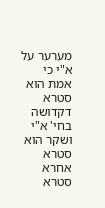מערער על א"י כי אמת הוא סטרא דקדושה בחי' א"י ושקר הוא סטרא אחרא סטרא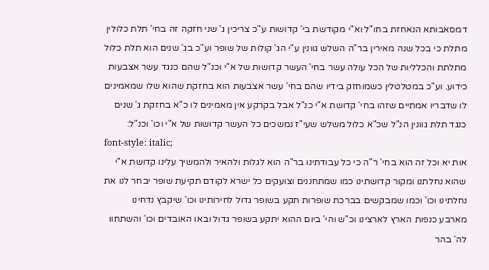דמסאבותא הנאחזת בחו"ל וא"י מקודשת בי' קדושות ע"כ צריכין ג' שני חזקה זה בחי' תלת כלולין מתלת כי בכל שנה מאירין בר"ה השלש גוונין ע"י הג' קולות של שופר וע"כ בג' שנים הוא תלת כלול מתלתת והכלליות של הכל עולה עשר בחי' העשר קדושות של א"י וכנ"ל שהם כנגד עשר אצבעות כידוע. וע"כ במטלטלין כשמוחזק בידיו שהם בחי' עשר אצבעות הוא בחזקת שהוא שלו שמאמינים לו שדבריו אמתיים שזהו בחי' קדושת א"י כנ"ל אבל בקרקע אין מאמינים לו כ"א בחזקת ג' שנים כנגד תלת גוונין הנ"ל שכ"א כלול משלש שעי"ז נמשכים כל העשר קדושות של א"י וכו' וכנ"ל:
font-style: italic;
אות יא וכל זה הוא בחי' ר"ה כי כל עבודתינו בר"ה הוא לגלות ולהאיר ולהמשיך עלינו קדושת א"י שהוא נחלתנו ומקור קדושתינו כמו שמתחננים וצועקים כל ישרא לקודם תקיעת שופר יבחר לנו את נחלתינו וכו' וכמו שמבקשים בברכת שופרות תקע בשופר גדול לחירותינו וכו' שיקבץ נדחינו מארבע כנפות הארץ לארצינו וכ"ש והי' ביום ההוא יתקע בשופר גדול ובאו האובדים וכו' והשתחוו לה' בהר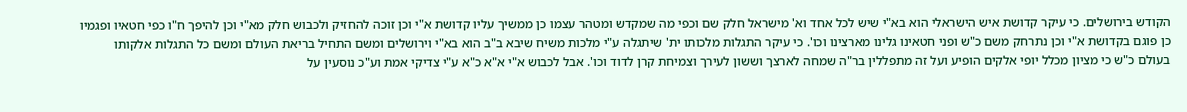הקודש בירושלים. כי עיקר קדושת איש הישראלי הוא בא"י שיש לכל אחד וא' מישראל חלק שם וכפי מה שמקדש ומטהר עצמו כן ממשיך עליו קדושת א"י וכן זוכה להחזיק ולכבוש חלק מא"י וכן להיפך ח"ו כפי חטאיו ופגמיו כן פוגם בקדושת א"י וכן נתרחק משם כ"ש ופני חטאינו גלינו מארצינו וכו'. כי עיקר התגלות מלכותו ית' שיתגלה ע"י מלכות משיח שיבא ב"ב הוא בא"י וירושלים ומשם התחיל בריאת העולם ומשם כל התגלות אלקותו בעולם כ"ש כי מציון מכלל יופי אלקים הופיע ועל זה מתפללין בר"ה שמחה לארצך וששון לעירך וצמיחת קרן לדוד וכו'. אבל לכבוש א"י א"א כ"א ע"י צדיקי אמת וע"כ נוסעין על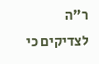ר"ה לצדיקים כי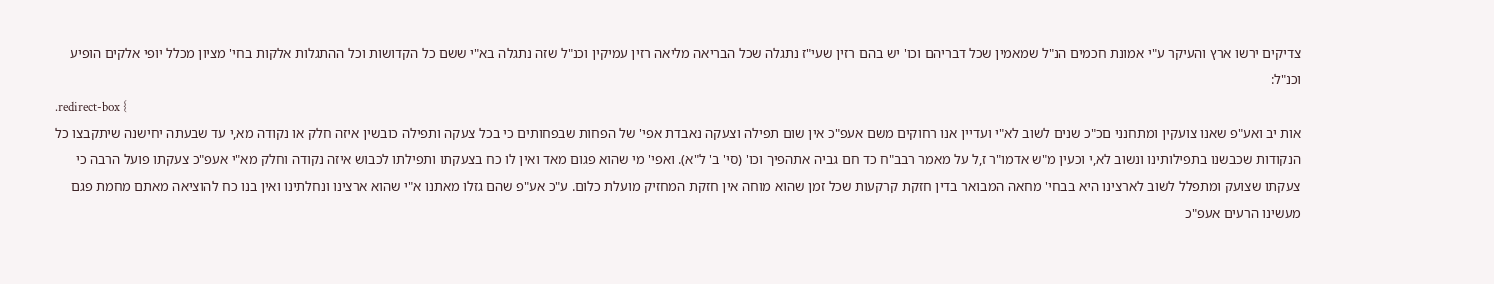צדיקים ירשו ארץ והעיקר ע"י אמונת חכמים הנ"ל שמאמין שכל דבריהם וכו' יש בהם רזין שעי"ז נתגלה שכל הבריאה מליאה רזין עמיקין וכנ"ל שזה נתגלה בא"י ששם כל הקדושות וכל ההתגלות אלקות בחי' מציון מכלל יופי אלקים הופיע וכנ"ל:
.redirect-box {
אות יב ואע"פ שאנו צועקין ומתחנני םכ"כ שנים לשוב לא"י ועדיין אנו רחוקים משם אעפ"כ אין שום תפילה וצעקה נאבדת אפי' של הפחות שבפחותים כי בכל צעקה ותפילה כובשין איזה חלק או נקודה מא,י עד שבעתה יחישנה שיתקבצו כל הנקודות שכבשנו בתפילותינו ונשוב לא,י וכעין מ"ש אדמו"ר ז,ל על מאמר רבב"ח כד חם גביה אתהפיך וכו' (סי' ב' ל"א). ואפי' מי שהוא פגום מאד ואין לו כח בצעקתו ותפילתו לכבוש איזה נקודה וחלק מא"י אעפ"כ צעקתו פועל הרבה כי צעקתו שצועק ומתפלל לשוב לארצינו היא בבחי' מחאה המבואר בדין חזקת קרקעות שכל זמן שהוא מוחה אין חזקת המחזיק מועלת כלום. ע"כ אע"פ שהם גזלו מאתנו א"י שהוא ארצינו ונחלתינו ואין בנו כח להוציאה מאתם מחמת פגם מעשינו הרעים אעפ"כ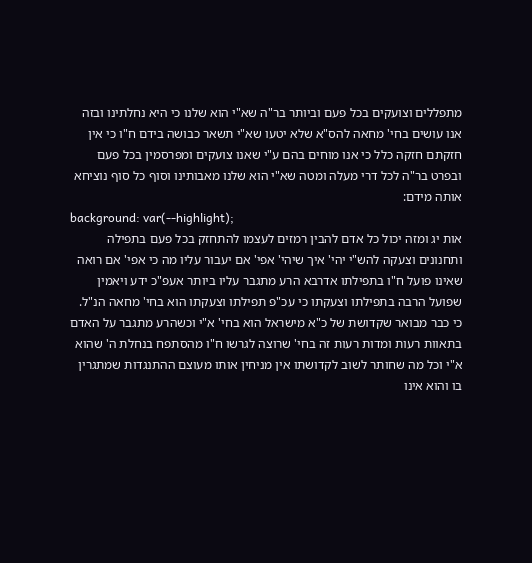מתפללים וצועקים בכל פעם וביותר בר"ה שא"י הוא שלנו כי היא נחלתינו ובזה אנו עושים בחי' מחאה להס"א שלא יטעו שא"י תשאר כבושה בידם ח"ו כי אין חזקתם חזקה כלל כי אנו מוחים בהם ע"י שאנו צועקים ומפרסמין בכל פעם ובפרט בר"ה לכל דרי מעלה ומטה שא"י הוא שלנו מאבותינו וסוף כל סוף נוציחא אותה מידם:
background: var(--highlight);
אות יג ומזה יכול כל אדם להבין רמזים לעצמו להתחזק בכל פעם בתפילה ותחנונים וצעקה להש"י יהי' איך שיהי' אפי' אם יעבור עליו מה כי אפי' אם רואה שאינו פועל ח"ו בתפילתו אדרבא הרע מתגבר עליו ביותר אעפ"כ ידע ויאמין שפועל הרבה בתפילתו וצעקתו כי עכ"פ תפילתו וצעקתו הוא בחי' מחאה הנ"ל. כי כבר מבואר שקדושת של כ"א מישראל הוא בחי' א"י וכשהרע מתגבר על האדם בתאוות רעות ומדות רעות זה בחי' שרוצה לגרשו ח"ו מהסתפח בנחלת ה' שהוא א"י וכל מה שחותר לשוב לקדושתו אין מניחין אותו מעוצם ההתנגדות שמתגרין בו והוא אינו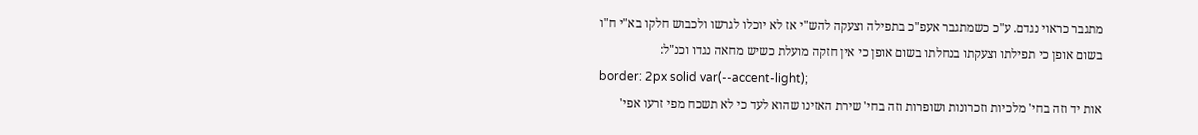מתגבר כראוי נגדם. ע"כ כשמתגבר אעפ"כ בתפילה וצעקה להש"י אז לא יוכלו לגרשו ולכבוש חלקו בא"י ח"ו בשום אופן כי תפילתו וצעקתו בנחלתו בשום אופן כי אין חזקה מועלת כשיש מחאה נגדו וכנ"ל:
border: 2px solid var(--accent-light);
אות יד וזה בחי' מלכיות וזכרונות ושופרות וזה בחי' שירת האזינו שהוא לעד כי לא תשכח מפי זרעו אפי'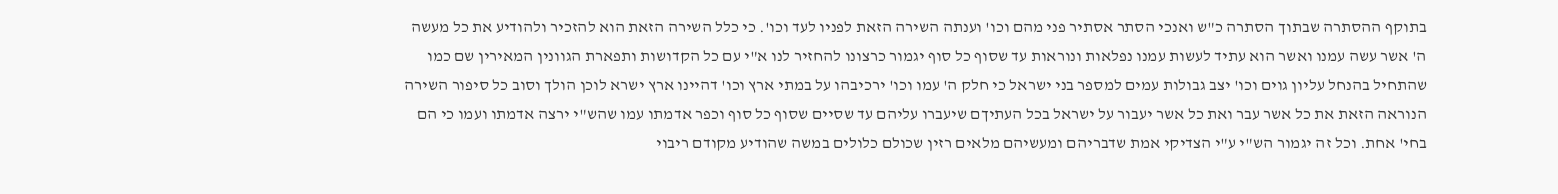בתוקף ההסתרה שבתוך הסתרה כ"ש ואנכי הסתר אסתיר פני מהם וכו' וענתה השירה הזאת לפניו לעד וכו'. כי כלל השירה הזאת הוא להזכיר ולהודיע את כל מעשה ה' אשר עשה עמנו ואשר הוא עתיד לעשות עמנו נפלאות ונוראות עד שסוף כל סוף יגמור כרצונו להחזיר לנו א"י עם כל הקדושות ותפארת הגוונין המאירין שם כמו שהתחיל בהנחל עליון גוים וכו' יצב גבולות עמים למספר בני ישראל כי חלק ה' עמו וכו' ירכיבהו על במתי ארץ וכו' דהיינו ארץ ישרא לוכן הולך וסוב כל סיפור השירה הנוראה הזאת את כל אשר עבר ואת כל אשר יעבור על ישראל בכל העתיךם שיעברו עליהם עד שסיים שסוף כל סוף וכפר אדמתו עמו שהש"י ירצה אדמתו ועמו כי הם בחי' אחת. וכל זה יגמור הש"י ע"י הצדיקי אמת שדבריהם ומעשיהם מלאים רזין שכולם כלולים במשה שהודיע מקודם ריבוי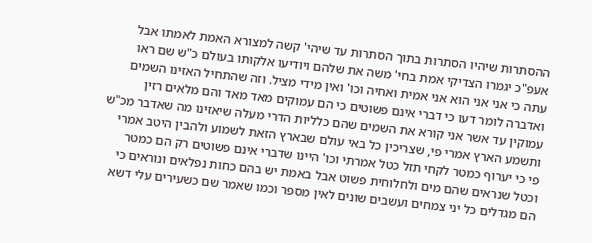ההסתרות שיהיו הסתרות בתוך הסתרות עד שיהי' קשה למצורא האמת לאמתו אבל אעפ"כ יגמרו הצדיקי אמת בחי' משה את שלהם ויודיעו אלקותו בעולם כ"ש שם ראו עתה כי אני אני הוא אני אמית ואחיה וכו' ואין מידי מציל. וזה שהתחיל האזינו השמים ואדברה לומר דעו כי דברי אינם פשוטים כי הם עמוקים מאד מאד והם מלאים רזין עמוקין עד אשר אני קורא את השמים שהם כלליות הדרי מעלה שיאזינו מה שאדבר מכ"ש ותשמע הארץ אמרי פי, שצריכין כל באי עולם שבארץ הזאת לשמוע ולהבין היטב אמרי פי כי יערוף כמטר לקחי תזל כטל אמרתי וכו' היינו שדברי אינם פשוטים רק הם כמטר וכטל שנראים שהם מים ולחלוחית פשוט אבל באמת יש בהם כחות נפלאים ונוראים כי הם מגדלים כל יני צמחים ועשבים שונים לאין מספר וכמו שאמר שם כשעירים עלי דשא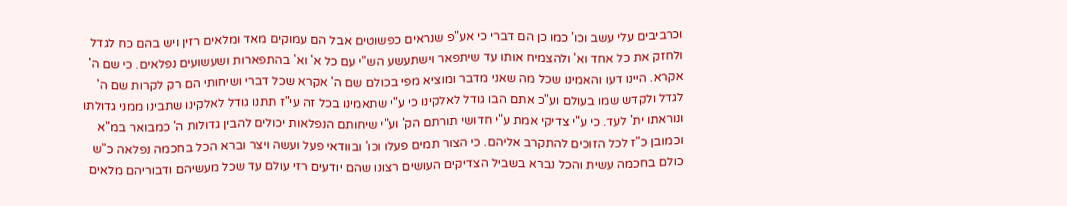וכרביבים עלי עשב וכו' כמו כן הם דברי כי אע"פ שנראים כפשוטים אבל הם עמוקים מאד ומלאים רזין ויש בהם כח לגדל ולחזק את כל אחד וא' ולהצמיח אותו עד שיתפאר וישתעשע הש"י עם כל א' וא' בהתפארות ושעשועים נפלאים. כי שם ה' אקרא. היינו דעו והאמינו שכל מה שאני מדבר ומוציא מפי בכולם שם ה' אקרא שכל דברי ושיחותי הם רק לקרות שם ה' לגדל ולקדש שמו בעולם וע"כ אתם הבו גודל לאלקינו כי ע"י שתאמינו בכל זה עי"ז תתנו גודל לאלקינו שתבינו ממני גדולתו ונוראתו ית' לעד. כי ע"י צדיקי אמת ע"י חדושי תורתם הק' וע"י שיחותם הנפלאות יכולים להבין גדולות ה' כמבואר במ"א וכמובן כ"ז לכל הזוכים להתקרב אליהם. כי הצור תמים פעלו וכו' ובוודאי פעל ועשה ויצר וברא הכל בחכמה נפלאה כ"ש כולם בחכמה עשית והכל נברא בשביל הצדיקים העושים רצונו שהם יודעים רזי עולם עד שכל מעשיהם ודבוריהם מלאים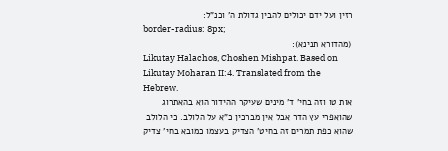רזין ועל ידם יכולים להבין גדולת ה' וכנ"ל:
border-radius: 8px;
(מהדורא תנינא):
Likutay Halachos, Choshen Mishpat. Based on Likutay Moharan II:4. Translated from the Hebrew.
אות טו וזה בחי' ד' מינים שעיקר ההידור הוא בהאתרוג שהואפרי עץ הדר אבל אין מברכין כ"א על הלולב. כי הלולב שהוא כפת תמרים זה בחיט' הצדיק בעצמו כמובא בחי' צדיק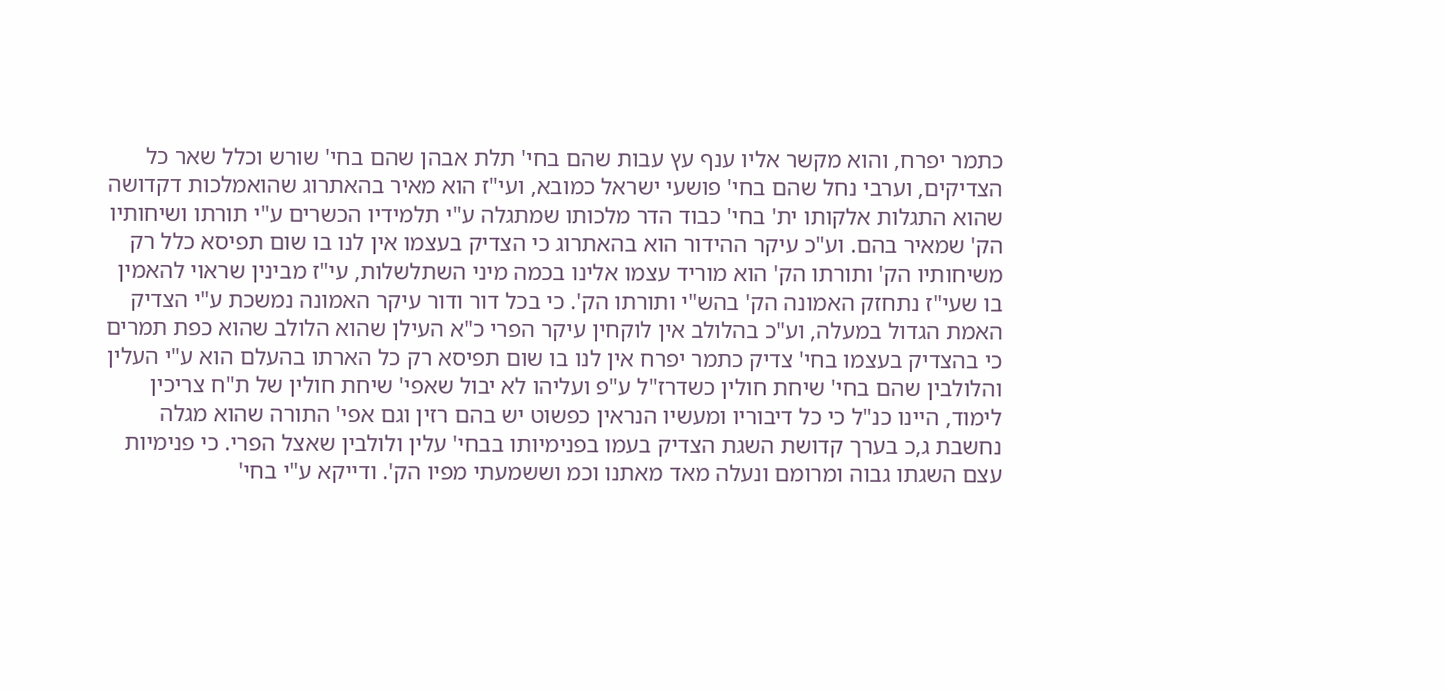כתמר יפרח, והוא מקשר אליו ענף עץ עבות שהם בחי' תלת אבהן שהם בחי' שורש וכלל שאר כל הצדיקים, וערבי נחל שהם בחי' פושעי ישראל כמובא, ועי"ז הוא מאיר בהאתרוג שהואמלכות דקדושה שהוא התגלות אלקותו ית' בחי' כבוד הדר מלכותו שמתגלה ע"י תלמידיו הכשרים ע"י תורתו ושיחותיו הק' שמאיר בהם. וע"כ עיקר ההידור הוא בהאתרוג כי הצדיק בעצמו אין לנו בו שום תפיסא כלל רק משיחותיו הק' ותורתו הק' הוא מוריד עצמו אלינו בכמה מיני השתלשלות, עי"ז מבינין שראוי להאמין בו שעי"ז נתחזק האמונה הק' בהש"י ותורתו הק'. כי בכל דור ודור עיקר האמונה נמשכת ע"י הצדיק האמת הגדול במעלה, וע"כ בהלולב אין לוקחין עיקר הפרי כ"א העילן שהוא הלולב שהוא כפת תמרים כי בהצדיק בעצמו בחי' צדיק כתמר יפרח אין לנו בו שום תפיסא רק כל הארתו בהעלם הוא ע"י העלין והלולבין שהם בחי' שיחת חולין כשדרז"ל ע"פ ועליהו לא יבול שאפי' שיחת חולין של ת"ח צריכין לימוד, היינו כנ"ל כי כל דיבוריו ומעשיו הנראין כפשוט יש בהם רזין וגם אפי' התורה שהוא מגלה נחשבת ג,כ בערך קדושת השגת הצדיק בעמו בפנימיותו בבחי' עלין ולולבין שאצל הפרי. כי פנימיות עצם השגתו גבוה ומרומם ונעלה מאד מאתנו וכמ וששמעתי מפיו הק'. ודייקא ע"י בחי'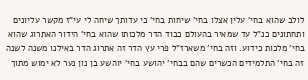לולב שהוא בחי' עלין אצלו בחי' שיחות בחי' כי עדותך שיחה לי עי"ז מקשר עליונים ותחתונים כנ"ל עד שמאיר בהעולם כבוד הדר מלכותו שהוא בחי' הידור האתרוג שהוא בחי' מלכות כידוע. וזה בחי' משארז"ל פרי עץ הדר זה אתרוג הדר באילנו משנה לשנה זה בחי' התלמידים הכשרים שהם בבחי' יהושע בחי' יוהשע בן נון נער לא ימוש מתוך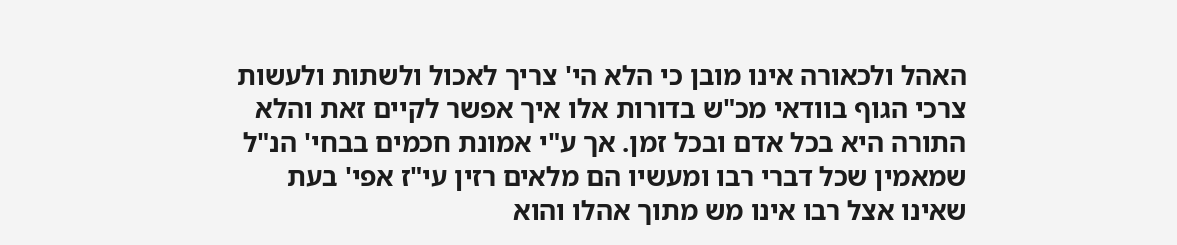האהל ולכאורה אינו מובן כי הלא הי' צריך לאכול ולשתות ולעשות צרכי הגוף בוודאי מכ"ש בדורות אלו איך אפשר לקיים זאת והלא התורה היא בכל אדם ובכל זמן. אך ע"י אמונת חכמים בבחי' הנ"ל שמאמין שכל דברי רבו ומעשיו הם מלאים רזין עי"ז אפי' בעת שאינו אצל רבו אינו מש מתוך אהלו והוא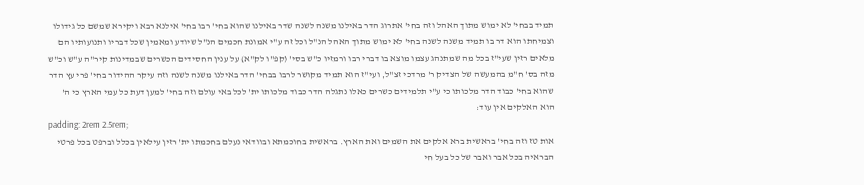תמיד בבחי' לא ימוש מתוך האהל וזה בחי' אתרוג הדר באילנו משנה לשנה שדר באילנו שהוא בחי' רבו בחי' אילנא רבא ויקירא שמשם כל גידולו וצמיחתו הוא דר בו תמיד משנה לשנה בחי' לא ימוש מתוך האהל הנ"ל וכל זה ע"י אמונת חכמים הנ"ל שיודע ומאמין שכל דבריו ותנועותיו הם מלאים רזין שעי"ז בכל מה שמתנהג עצמו מוצא בו דברי רבו ורמזיו כ"ש בסי' (קפ"ו לק"א) על ענין החסידים הכשרים שבמדינות קיר"ה ע"ש וכ"ש מזה בס' ח"מ בהמעשה של הצדיק ר' מרדכי זצ"ל, ועי"ז הוא תמיד מקושר לרבו בבחי' הדר באילנו משנה לשנה וזה עיקר ההידור בחי' פרי עץ הדר שהוא בחי' כבוד הדר מלכותו כי ע"י תלמידים כשרים כאלו נתגלה הדר כבוד מלכותו ית' לכל באי עולם וזה בחי' למען דעת כל עמי הארץ כי ה' הוא האלקים אין עוד:
padding: 2rem 2.5rem;
אות טז וזה בחי' בראשית ברא אלקים את השמים ואת הארץ. בראשית בחוכמתא ובוודאי נעלם בחכמתו ית' רזין עילאין בכלל וברפט בכל פרטי הבראיה בכל אבר ואבר של כל בעל חי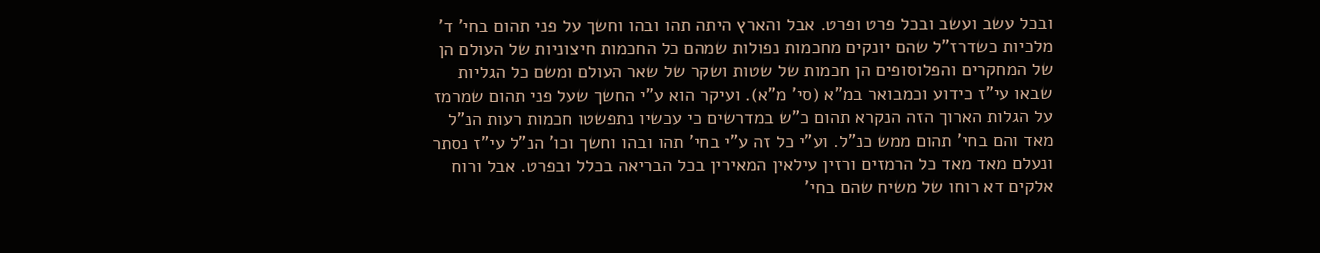ובכל עשב ועשב ובכל פרט ופרט. אבל והארץ היתה תהו ובהו וחשך על פני תהום בחי' ד' מלכיות כשדרז"ל שהם יונקים מחכמות נפולות שמהם כל החכמות חיצוניות של העולם הן של המחקרים והפלוסופים הן חכמות של שטות ושקר של שאר העולם ומשם כל הגליות שבאו עי"ז כידוע וכמבואר במ"א (סי' מ"א). ועיקר הוא ע"י החשך שעל פני תהום שמרמז על הגלות הארוך הזה הנקרא תהום כ"ש במדרשים כי עכשיו נתפשטו חכמות רעות הנ"ל מאד והם בחי' תהום ממש כנ"ל. וע"י כל זה ע"י בחי' תהו ובהו וחשך וכו' הנ"ל עי"ז נסתר ונעלם מאד מאד כל הרמזים ורזין עילאין המאירין בכל הבריאה בכלל ובפרט. אבל ורוח אלקים דא רוחו של משיח שהם בחי'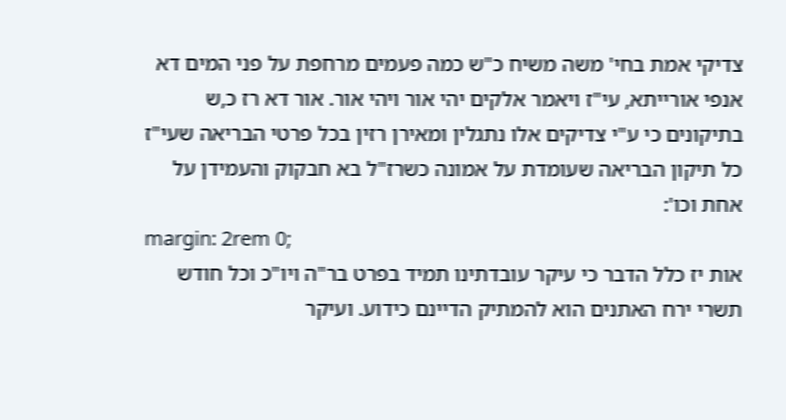צדיקי אמת בחי' משה משיח כ"ש כמה פעמים מרחפת על פני המים דא אנפי אורייתא, עי"ז ויאמר אלקים יהי אור ויהי אור. אור דא רז כ,ש בתיקונים כי ע"י צדיקים אלו נתגלין ומאירן רזין בכל פרטי הבריאה שעי"ז כל תיקון הבריאה שעומדת על אמונה כשרז"ל בא חבקוק והעמידן על אחת וכו':
margin: 2rem 0;
אות יז כלל הדבר כי עיקר עובדתינו תמיד בפרט בר"ה ויו"כ וכל חודש תשרי ירח האתנים הוא להמתיק הדיינם כידוע. ועיקר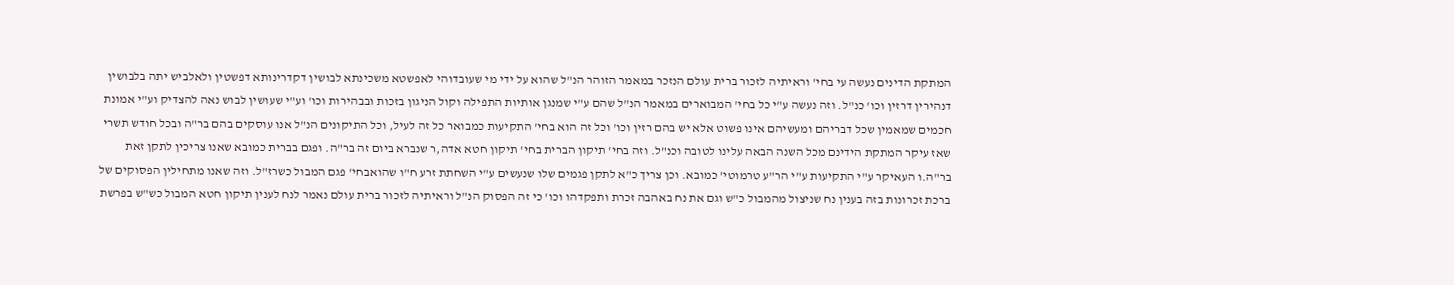המתקת הדינים נעשה עי בחי' וראיתיה לזכור ברית עולם הנזכר במאמר הזוהר הנ"ל שהוא על ידי מי שעובדוהי לאפשטא משכינתא לבושין דקדרינותא דפשטין ולאלביש יתה בלבושין דנהירין דרזין וכו' כנ"ל. וזה נעשה ע"י כל בחי' המבוארים במאמר הנ"ל שהם ע"י שמנגן אותיות התפילה וקול הניגון בזכות ובבהירות וכו' וע"י שעושין לבוש נאה להצדיק וע"י אמונת חכמים שמאמין שכל דבריהם ומעשיהם אינו פשוט אלא יש בהם רזין וכו' וכל זה הוא בחי' התקיעות כמבואר כל זה לעיל, וכל התיקונים הנ"ל אנו עוסקים בהם בר"ה ובכל חודש תשרי שאז עיקר המתקת הידינם מכל השנה הבאה עלינו לטובה וכנ"ל. וזה בחי' תיקון הברית בחי' תיקון חטא אדה,ר שנברא ביום זה בר"ה. ופגם בברית כמובא שאנו צריכין לתקן זאת בר"ה.ו העאיקר ע"י התקיעות ע"י הר"ע טרמוטי' כמובא. וכן צריך כ"א לתקן פגמים שלו שנעשים ע"י השחתת זרע ח"ו שהואבחי' פגם המבול כשרז"ל. וזה שאנו מתחילין הפסוקים של ברכת זכרונות בזה בענין נח שניצול מהמבול כ"ש וגם את נח באהבה זכרת ותפקדהו וכו' כי זה הפסוק הנ"ל וראיתיה לזכור ברית עולם נאמר לנח לענין תיקון חטא המבול כש"ש בפרשת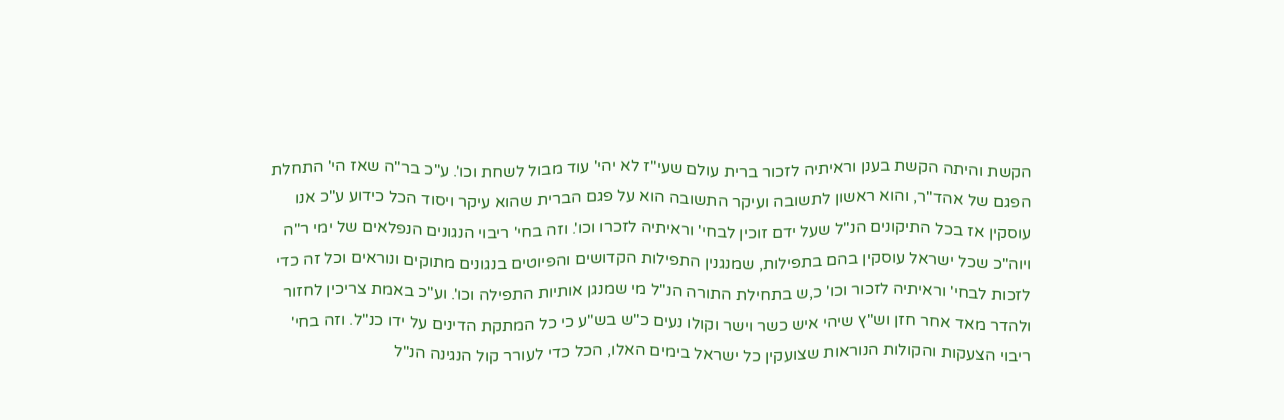הקשת והיתה הקשת בענן וראיתיה לזכור ברית עולם שעי"ז לא יהי' עוד מבול לשחת וכו'. ע"כ בר"ה שאז הי' התחלת הפגם של אהד"ר, והוא ראשון לתשובה ועיקר התשובה הוא על פגם הברית שהוא עיקר ויסוד הכל כידוע ע"כ אנו עוסקין אז בכל התיקונים הנ"ל שעל ידם זוכין לבחי' וראיתיה לזכרו וכו'. וזה בחי' ריבוי הנגונים הנפלאים של ימי ר"ה ויוה"כ שכל ישראל עוסקין בהם בתפילות, שמנגנין התפילות הקדושים והפיוטים בנגונים מתוקים ונוראים וכל זה כדי לזכות לבחי' וראיתיה לזכור וכו' כ,ש בתחילת התורה הנ"ל מי שמנגן אותיות התפילה וכו'. וע"כ באמת צריכין לחזור ולהדר מאד אחר חזן וש"ץ שיהי איש כשר וישר וקולו נעים כ"ש בש"ע כי כל המתקת הדינים על ידו כנ"ל. וזה בחי' ריבוי הצעקות והקולות הנוראות שצועקין כל ישראל בימים האלו, הכל כדי לעורר קול הנגינה הנ"ל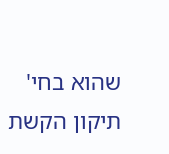שהוא בחי' תיקון הקשת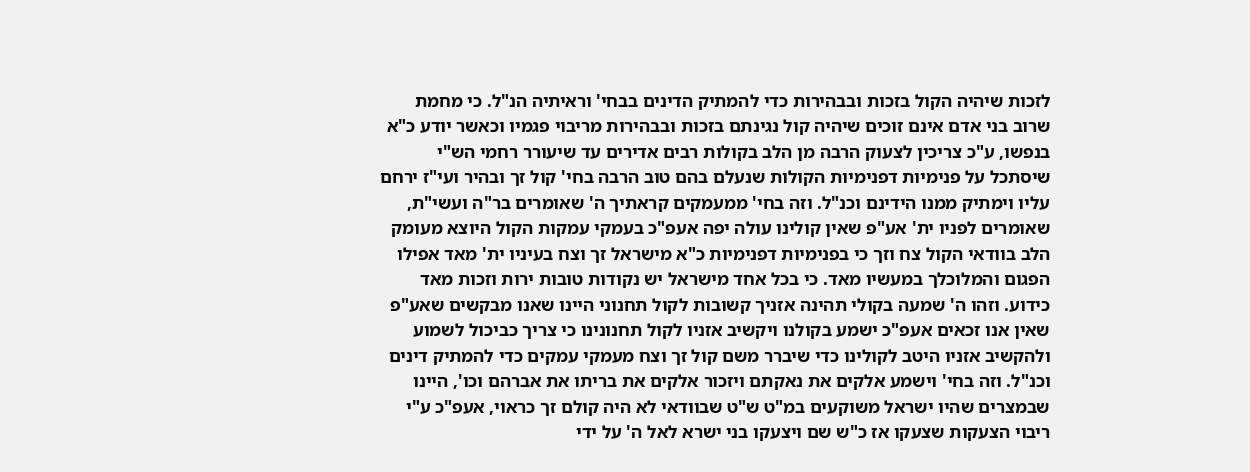לזכות שיהיה הקול בזכות ובבהירות כדי להמתיק הדינים בבחי' וראיתיה הנ"ל. כי מחמת שרוב בני אדם אינם זוכים שיהיה קול נגינתם בזכות ובבהירות מריבוי פגמיו וכאשר יודע כ"א בנפשו, ע"כ צריכין לצעוק הרבה מן הלב בקולות רבים אדירים עד שיעורר רחמי הש"י שיסתכל על פנימיות דפנימיות הקולות שנעלם בהם טוב הרבה בחי' קול זך ובהיר ועי"ז ירחם עליו וימתיק ממנו הידינם וכנ"ל. וזה בחי' ממעמקים קראתיך ה' שאומרים בר"ה ועשי"ת, שאומרים לפניו ית' אע"פ שאין קולינו עולה יפה אעפ"כ בעמקי עמקות הקול היוצא מעומק הלב בוודאי הקול צח וזך כי בפנימיות דפנימיות כ"א מישראל זך וצח בעיניו ית' מאד אפילו הפגום והמלוכלך במעשיו מאד. כי בכל אחד מישראל יש נקודות טובות ירות וזכות מאד כידוע. וזהו ה' שמעה בקולי תהינה אזניך קשובות לקול תחנוני היינו שאנו מבקשים שאע"פ שאין אנו זכאים אעפ"כ ישמע בקולנו ויקשיב אזניו לקול תחנונינו כי צריך כביכול לשמוע ולהקשיב אזניו היטב לקולינו כדי שיברר משם קול זך וצח מעמקי עמקים כדי להמתיק דינים וכנ"ל. וזה בחי' וישמע אלקים את נאקתם ויזכור אלקים את בריתו את אברהם וכו', היינו שבמצרים שהיו ישראל משוקעים במ"ט ש"ט שבוודאי לא היה קולם זך כראוי, אעפ"כ ע"י ריבוי הצעקות שצעקו אז כ"ש שם ויצעקו בני ישרא לאל ה' על ידי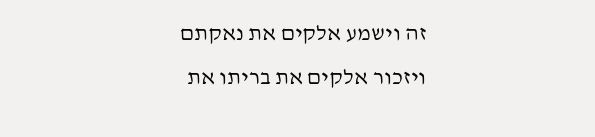זה וישמע אלקים את נאקתם ויזכור אלקים את בריתו את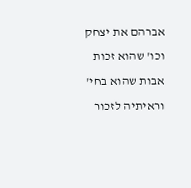אברהם את יצחק וכו' שהוא זכות אבות שהוא בחי' וראיתיה לזכור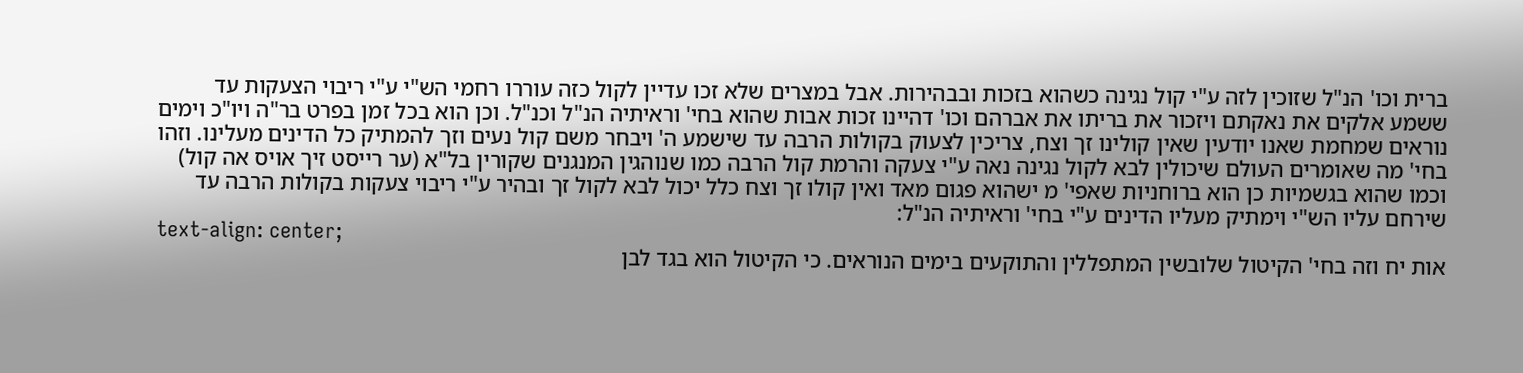ברית וכו' הנ"ל שזוכין לזה ע"י קול נגינה כשהוא בזכות ובבהירות. אבל במצרים שלא זכו עדיין לקול כזה עוררו רחמי הש"י ע"י ריבוי הצעקות עד ששמע אלקים את נאקתם ויזכור את בריתו את אברהם וכו' דהיינו זכות אבות שהוא בחי' וראיתיה הנ"ל וכנ"ל. וכן הוא בכל זמן בפרט בר"ה ויו"כ וימים נוראים שמחמת שאנו יודעין שאין קולינו זך וצח, צריכין לצעוק בקולות הרבה עד שישמע ה' ויבחר משם קול נעים וזך להמתיק כל הדינים מעלינו. וזהו בחי' מה שאומרים העולם שיכולין לבא לקול נגינה נאה ע"י צעקה והרמת קול הרבה כמו שנוהגין המנגנים שקורין בל"א (ער רייסט זיך אויס אה קול) וכמו שהוא בגשמיות כן הוא ברוחניות שאפי' מ ישהוא פגום מאד ואין קולו זך וצח כלל יכול לבא לקול זך ובהיר ע"י ריבוי צעקות בקולות הרבה עד שירחם עליו הש"י וימתיק מעליו הדינים ע"י בחי' וראיתיה הנ"ל:
text-align: center;
אות יח וזה בחי' הקיטול שלובשין המתפללין והתוקעים בימים הנוראים. כי הקיטול הוא בגד לבן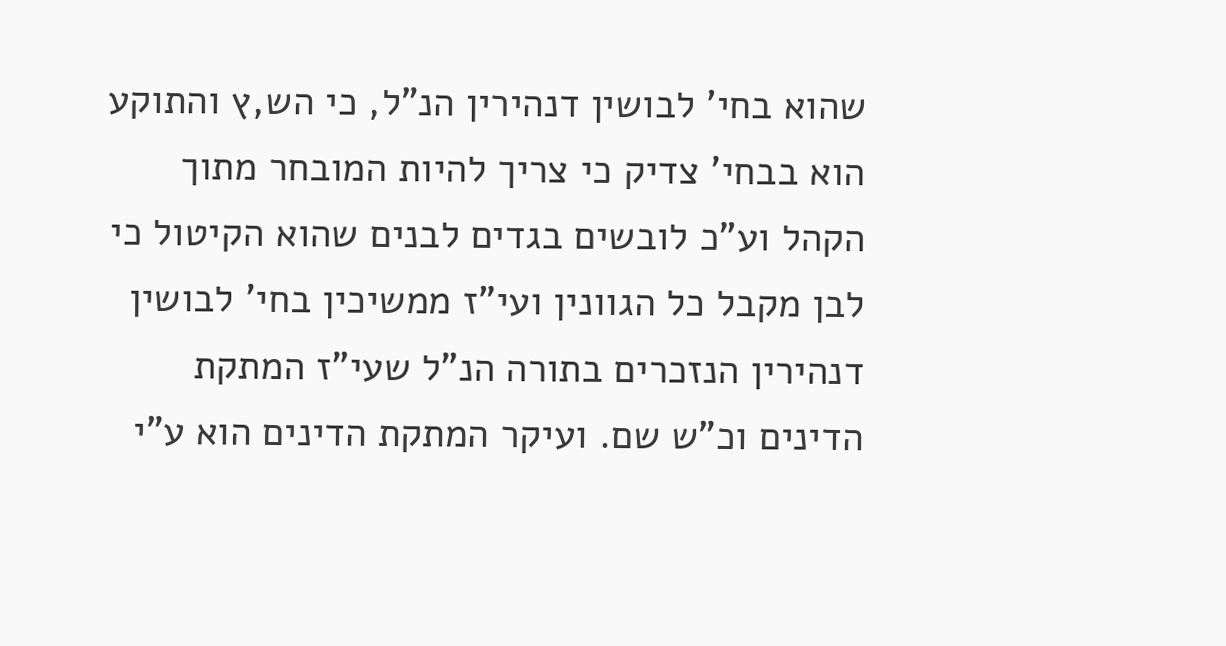שהוא בחי' לבושין דנהירין הנ"ל, כי הש,ץ והתוקע הוא בבחי' צדיק כי צריך להיות המובחר מתוך הקהל וע"כ לובשים בגדים לבנים שהוא הקיטול כי לבן מקבל כל הגוונין ועי"ז ממשיכין בחי' לבושין דנהירין הנזכרים בתורה הנ"ל שעי"ז המתקת הדינים וכ"ש שם. ועיקר המתקת הדינים הוא ע"י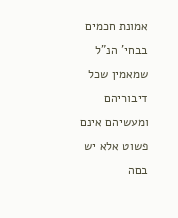אמונת חכמים בבחי' הנ"ל שמאמין שכל דיבוריהם ומעשיהם אינם פשוט אלא יש בםה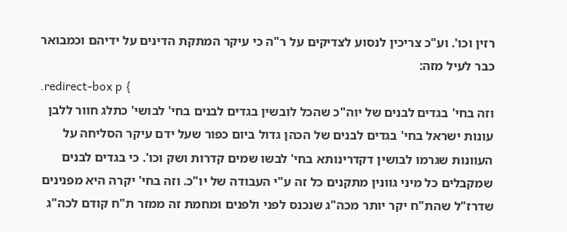רזין וכו'. וע"כ צריכין לנסוע לצדיקים על ר"ה כי עיקר המתקת הדינים על ידיהם וכמבואר כבר לעיל מזה:
.redirect-box p {
וזה בחי' בגדים לבנים של יוה"כ שהכל לובשין בגדים לבנים בחי' לבושי' כתלג חוור ללבן עונות ישראל בחי' בגדים לבנים של הכהן גדול ביום כפור שעל ידם עיקר הסליחה על העוונות שגרמו לבושין דקדרינותא בחי' לבשו שמים קדרות ושק וכו'. כי בגדים לבנים שמקבלים כל מיני גוונין מתקנים כל זה ע"י העבודה של יו"כ. וזה בחי' יקרה היא מפנינים שדרז"ל שהת"ח יקר יותר מכה"ג שנכנס לפני ולפנים ומחמת זה ממזר ת"ח קודם לכה"ג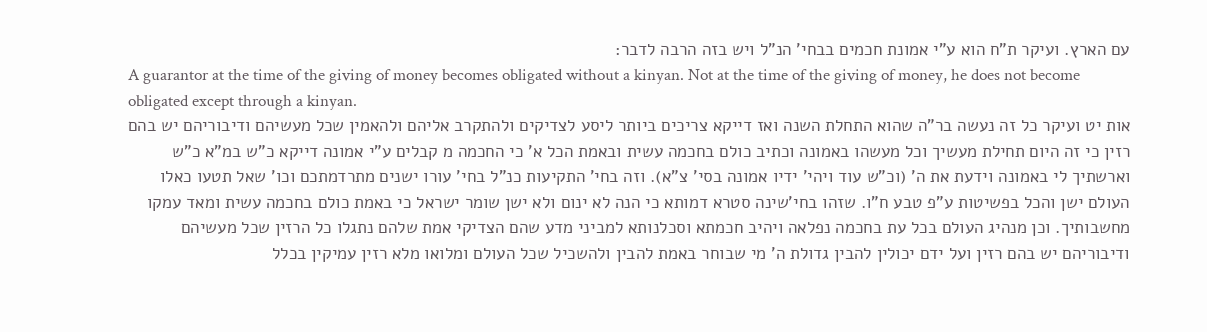עם הארץ. ועיקר ת"ח הוא ע"י אמונת חכמים בבחי' הנ"ל ויש בזה הרבה לדבר:
A guarantor at the time of the giving of money becomes obligated without a kinyan. Not at the time of the giving of money, he does not become obligated except through a kinyan.
אות יט ועיקר כל זה נעשה בר"ה שהוא התחלת השנה ואז דייקא צריכים ביותר ליסע לצדיקים ולהתקרב אליהם ולהאמין שכל מעשיהם ודיבוריהם יש בהם רזין כי זה היום תחילת מעשיך וכל מעשהו באמונה וכתיב כולם בחכמה עשית ובאמת הכל א' כי החכמה מ קבלים ע"י אמונה דייקא כ"ש במ"א כ"ש וארשתיך לי באמונה וידעת את ה' (וכ"ש עוד ויהי' ידיו אמונה בסי' צ"א). וזה בחי' התקיעות כנ"ל בחי' עורו ישנים מתרדמתכם וכו' שאל תטעו כאלו העולם ישן והכל בפשיטות ע"פ טבע ח"ו. שזהו בחי'שינה סטרא דמותא כי הנה לא ינום ולא ישן שומר ישראל כי באמת כולם בחכמה עשית ומאד עמקו מחשבותיך. וכן מנהיג העולם בכל עת בחכמה נפלאה ויהיב חכמתא וסכלנותא למביני מדע שהם הצדיקי אמת שלהם נתגלו כל הרזין שכל מעשיהם ודיבוריהם יש בהם רזין ועל ידם יכולין להבין גדולת ה' מי שבוחר באמת להבין ולהשכיל שכל העולם ומלואו מלא רזין עמיקין בכלל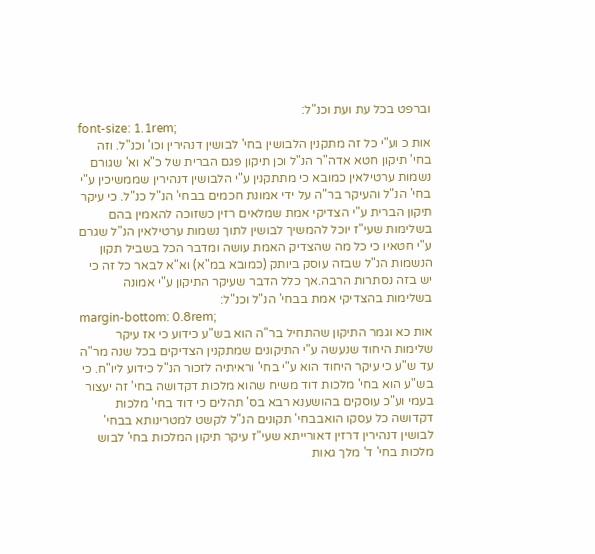וברפט בכל עת ועת וכנ"ל:
font-size: 1.1rem;
אות כ וע"י כל זה מתקנין הלבושין בחי' לבושין דנהירין וכו' וכנ"ל. וזה בחי' תיקון חטא אדה"ר הנ"ל וכן תיקון פגם הברית של כ"א וא' שגורם נשמות ערטילאין כמובא כי מתתקנין ע"י הלבושין דנהירין שממשיכין ע"י בחי' הנ"ל והעיקר בר"ה על ידי אמונת חכמים בבחי' הנ"ל כנ"ל. כי עיקר תיקון הברית ע"י הצדיקי אמת שמלאים רזין כשזוכה להאמין בהם בשלימות שעי"ז יוכל להמשיך לבושין לתוך נשמות ערטילאין הנ"ל שגרם ע"י חטאיו כי כל מה שהצדיק האמת עושה ומדבר הכל בשביל תקון הנשמות הנ"ל שבזה עוסק ביותק (כמובא במ"א) וא"א לבאר כל זה כי יש בזה נסתרות הרבה.אך כלל הדבר שעיקר התיקון ע"י אמונה בשלימות בהצדיקי אמת בבחי' הנ"ל וכנ"ל:
margin-bottom: 0.8rem;
אות כא וגמר התיקון שהתחיל בר"ה הוא בש"ע כידוע כי אז עיקר שלימות היחוד שנעשה ע"י התיקונים שמתקנין הצדיקים בכל שנה מר"ה עד ש"ע כי עיקר היחוד הוא ע"י בחי' וראיתיה לזכור הנ"ל כידוע ליו"ח. כי בש"ע הוא בחי' מלכות דוד משיח שהוא מלכות דקדושה בחי' זה יעצור בעמי וע"כ עוסקים בהושענא רבא בס' תהלים כי דוד בחי' מלכות דקדושה כל עסקו הואבבחי' תקונים הנ"ל לקשט למטרינותא בבחי' לבושין דנהירין דרזין דאורייתא שעי"ז עיקר תיקון המלכות בחי' לבוש מלכות בחי' ד' מלך גאות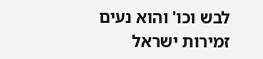לבש וכו' והוא נעים זמירות ישראל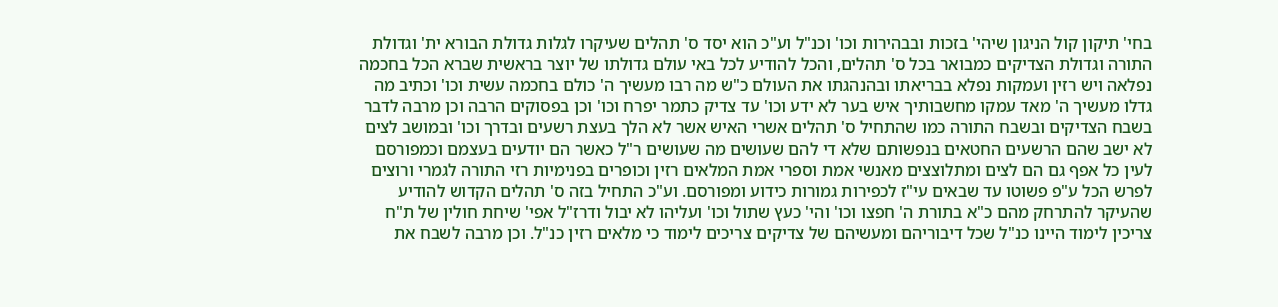בחי' תיקון קול הניגון שיהי' בזכות ובבהירות וכו' וכנ"ל וע"כ הוא יסד ס' תהלים שעיקרו לגלות גדולת הבורא ית' וגדולת התורה וגדולת הצדיקים כמבואר בכל ס' תהלים, והכל להודיע לכל באי עולם גדולתו של יוצר בראשית שברא הכל בחכמה נפלאה ויש רזין ועמקות נפלא בבריאתו ובהנהגתו את העולם כ"ש מה רבו מעשיך ה' כולם בחכמה עשית וכו' וכתיב מה גדלו מעשיך ה' מאד עמקו מחשבותיך איש בער לא ידע וכו' עד צדיק כתמר יפרח וכו' וכן בפסוקים הרבה וכן מרבה לדבר בשבח הצדיקים ובשבח התורה כמו שהתחיל ס' תהלים אשרי האיש אשר לא הלך בעצת רשעים ובדרך וכו' ובמושב לצים לא ישב שהם הרשעים החטאים בנפשותם שלא די להם שעושים מה שעושים ר"ל כאשר הם יודעים בעצמם וכמפורסם לעין כל אפף גם הם לצים ומתלוצצים מאנשי אמת וספרי אמת המלאים רזין וכופרים בפנימיות רזי התורה לגמרי ורוצים לפרש הכל ע"פ פשוטו עד שבאים עי"ז לכפירות גמורות כידוע ומפורסם. וע"כ התחיל בזה ס' תהלים הקדוש להודיע שהעיקר להתרחק מהם כ"א בתורת ה' חפצו וכו' והי' כעץ שתול וכו' ועליהו לא יבול ודרז"ל אפי' שיחת חולין של ת"ח צריכין לימוד היינו כנ"ל שכל דיבוריהם ומעשיהם של צדיקים צריכים לימוד כי מלאים רזין כנ"ל. וכן מרבה לשבח את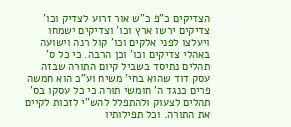הצדיקים כ"פ כ"ש אור זרוע לצדיק וכו' צדיקים ירשו ארץ וכו' וצדיקים ישמחו ויעלצו לפני אלקים וכו' קול רנה וישועה באהלי צדיקים וכו' וכן הרבה. כי כל ס' תהלים נתיסד בשביל קיום התורה שבזה עסק דוד שהוא בחי' משיח וע"כ הוא חמשה פרים כנגד ה' חומשי תורה כי כל עסקו בס' תהלים לצעוק ולהתפלל להש"י לזכות לקיים את התורה. וכל תפילותיו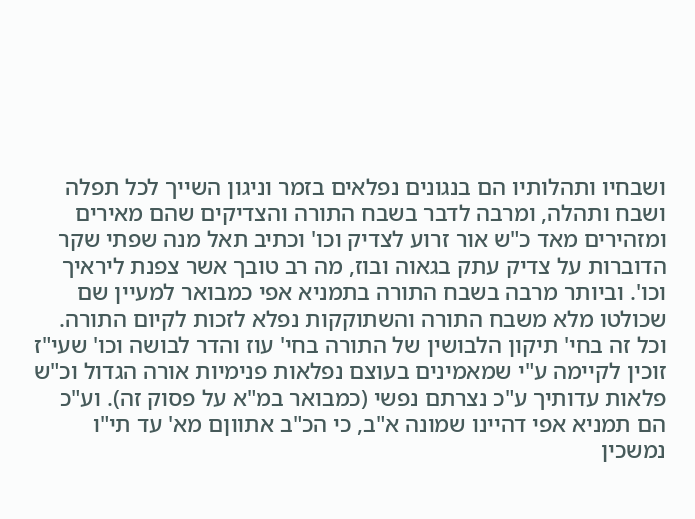ושבחיו ותהלותיו הם בנגונים נפלאים בזמר וניגון השייך לכל תפלה ושבח ותהלה, ומרבה לדבר בשבח התורה והצדיקים שהם מאירים ומזהירים מאד כ"ש אור זרוע לצדיק וכו' וכתיב תאל מנה שפתי שקר הדוברות על צדיק עתק בגאוה ובוז, מה רב טובך אשר צפנת ליראיך וכו'. וביותר מרבה בשבח התורה בתמניא אפי כמבואר למעיין שם שכולטו מלא משבח התורה והשתוקקות נפלא לזכות לקיום התורה. וכל זה בחי' תיקון הלבושין של התורה בחי' עוז והדר לבושה וכו' שעי"ז זוכין לקיימה ע"י שמאמינים בעוצם נפלאות פנימיות אורה הגדול וכ"ש פלאות עדותיך ע"כ נצרתם נפשי (כמבואר במ"א על פסוק זה). וע"כ הם תמניא אפי דהיינו שמונה א"ב, כי הכ"ב אתווןם מא' עד תי"ו נמשכין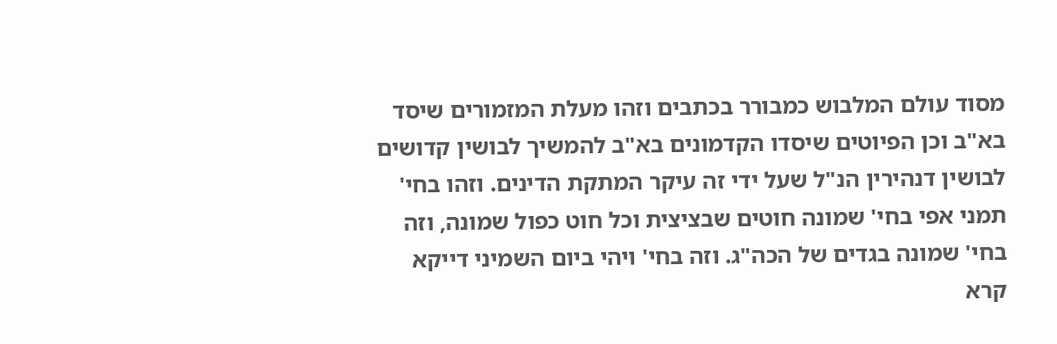מסוד עולם המלבוש כמבורר בכתבים וזהו מעלת המזמורים שיסד בא"ב וכן הפיוטים שיסדו הקדמונים בא"ב להמשיך לבושין קדושים לבושין דנהירין הנ"ל שעל ידי זה עיקר המתקת הדינים. וזהו בחי' תמני אפי בחי' שמונה חוטים שבציצית וכל חוט כפול שמונה, וזה בחי' שמונה בגדים של הכה"ג. וזה בחי' ויהי ביום השמיני דייקא קרא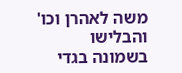משה לאהרן וכו' והבלישו בשמונה בגדי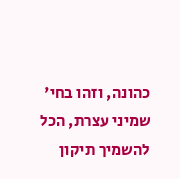כהונה, וזהו בחי' שמיני עצרת, הכל להשמיך תיקון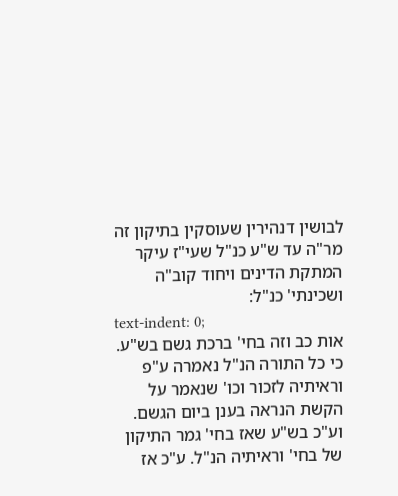לבושין דנהירין שעוסקין בתיקון זה מר"ה עד ש"ע כנ"ל שעי"ז עיקר המתקת הדינים ויחוד קוב"ה ושכינתי' כנ"ל:
text-indent: 0;
אות כב וזה בחי' ברכת גשם בש"ע. כי כל התורה הנ"ל נאמרה ע"פ וראיתיה לזכור וכו' שנאמר על הקשת הנראה בענן ביום הגשם. וע"כ בש"ע שאז בחי' גמר התיקון של בחי' וראיתיה הנ"ל. ע"כ אז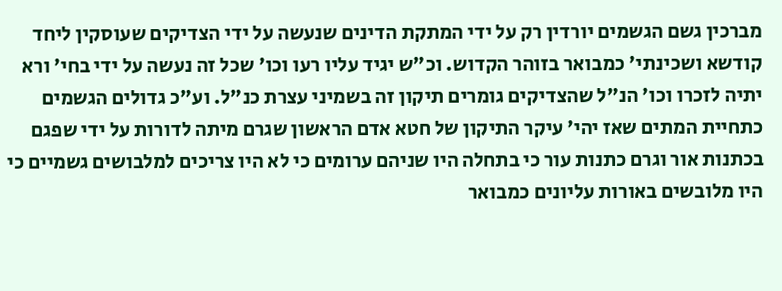מברכין גשם הגשמים יורדין רק על ידי המתקת הדינים שנעשה על ידי הצדיקים שעוסקין ליחד קודשא ושכינתי' כמבואר בזוהר הקדוש. וכ"ש יגיד עליו רעו וכו' שכל זה נעשה על ידי בחי' ורא יתיה לזכרו וכו' הנ"ל שהצדיקים גומרים תיקון זה בשמיני עצרת כנ"ל. וע"כ גדולים הגשמים כתחיית המתים שאז יהי' עיקר התיקון של חטא אדם הראשון שגרם מיתה לדורות על ידי שפגם בכתנות אור וגרם כתנות עור כי בתחלה היו שניהם ערומים כי לא היו צריכים למלבושים גשמיים כי היו מלובשים באורות עליונים כמבואר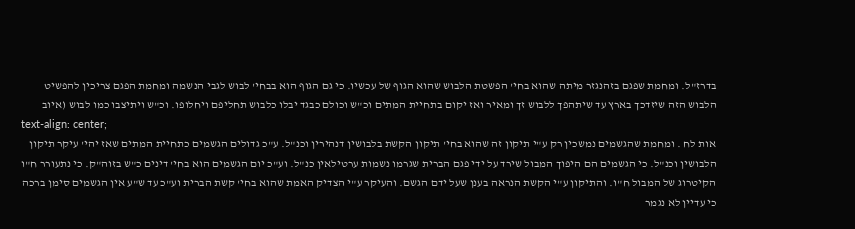בדרז"ל. ומחמת שפגם בזהנגזר מיתה שהוא בחי' הפשטת הלבוש שהוא הגוף של עכשיו. כי גם הגוף הוא בבחי' לבוש לגבי הנשמה ומחמת הפגם צריכין להפשיט הלבוש הזה שיזדכך בארץ עד שיתהפך ללבוש זך ומאיר ואז יקום בתחיית המתים וכ"ש וכולם כבגד יבלו כלבוש תחליפם ויחלופו. וכ"ש ויתיצבו כמו לבוש (איוב
text-align: center;
אות לח . ומחמת שהגשמים נמשכין רק ע"י תיקון זה שהוא בחי' תיקון הקשת בלבושין דנהירין וכנ"ל. ע"כ גדולים הגשמים כתחיית המתים שאז יהי' עיקר תיקון הלבושין וכנ"ל. כי הגשמים הם היפוך המבול שירד על ידי פגם הברית שגרמו נשמות ערטילאין כנ"ל. וע"כ יום הגשמים הוא בחי' דינים כ"ש בזוה"ק. כי נתעורר ח"ו הקיטרוג של המבול ח"ו. והתיקון ע"י הקשת הנראה בענן שעל ידם הגשם. והעיקר ע"י הצדיק האמת שהוא בחי' קשת הברית וע"כ עד ש"ע אין הגשמים סימן ברכה כי עדיין לא נגמר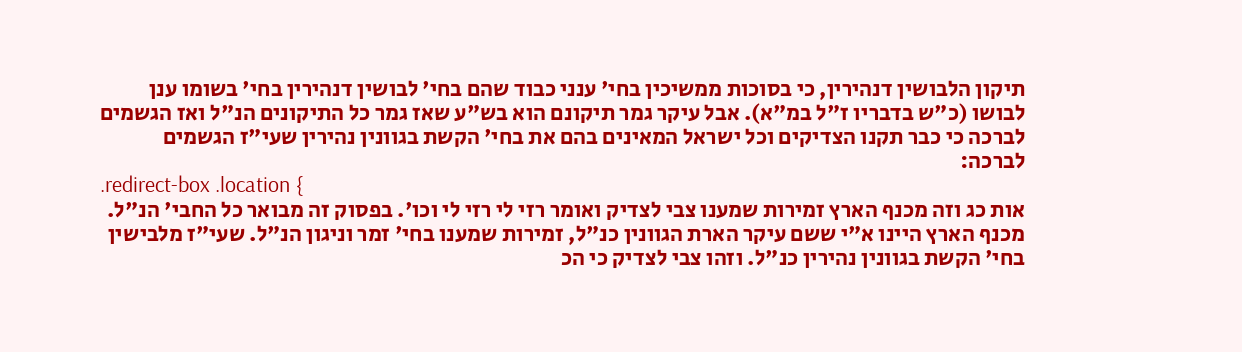תיקון הלבושין דנהירין, כי בסוכות ממשיכין בחי' ענני כבוד שהם בחי' לבושין דנהירין בחי' בשומו ענן לבושו (כ"ש בדבריו ז"ל במ"א). אבל עיקר גמר תיקונם הוא בש"ע שאז גמר כל התיקונים הנ"ל ואז הגשמים לברכה כי כבר תקנו הצדיקים וכל ישראל המאינים בהם את בחי' הקשת בגוונין נהירין שעי"ז הגשמים לברכה:
.redirect-box .location {
אות כג וזה מכנף הארץ זמירות שמענו צבי לצדיק ואומר רזי לי רזי לי וכו'. בפסוק זה מבואר כל החבי' הנ"ל. מכנף הארץ היינו א"י ששם עיקר הארת הגוונין כנ"ל, זמירות שמענו בחי' זמר וניגון הנ"ל. שעי"ז מלבישין בחי' הקשת בגוונין נהירין כנ"ל. וזהו צבי לצדיק כי הכ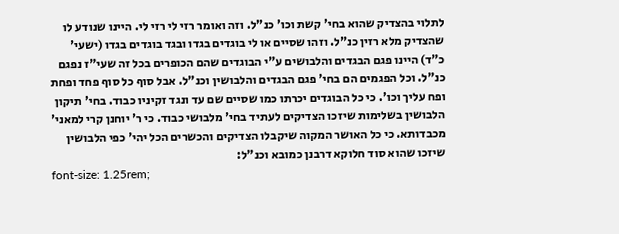לתלוי בהצדיק שהוא בחי' קשת וכו' כנ"ל. וזה ואומר רזי לי רזי לי. היינו שנודע לו שהצדיק מלא רזין כנ"ל. וזהו שסיים או לי בוגדים בגדו ובגד בוגדים בגדו (ישעי' כ"ד) היינו פגם הבגדים והלבושים ע"י הבוגדים שהם הכופרים בכל זה שעי"ז נפגם כנ"ל. וכל הפגמים הם בחי' פגם הבגדים והלבושין וכנ"ל. אבל סוף כל סוף פחד ופחת ופח עליך וכו'. כי כל הבוגדים יכרתו כמו שסיים שם עד ונגד זקיניו כבוד. בחי' תיקון הלבושין בשלימות שיזכו הצדיקים לעתיד בחי' מלבושי כבוד. כי ר' יוחנן קרי למאני' מכבדותא. כי כל האושר המקוה שיקבלו הצדיקים והכשרים הכל יהי' כפי הלבושין שיזכו שהוא סוד חלוקא דרבנן כמובא וכנ"ל:
font-size: 1.25rem;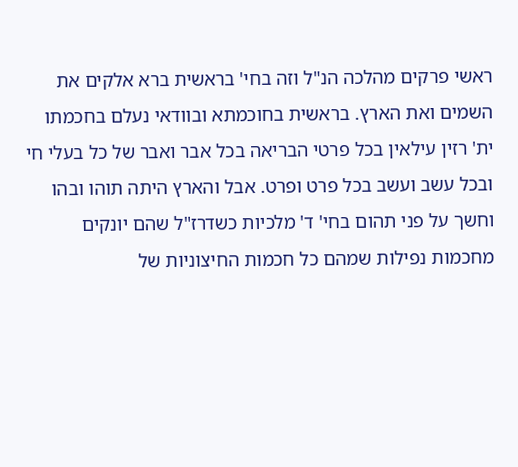ראשי פרקים מהלכה הנ"ל וזה בחי' בראשית ברא אלקים את השמים ואת הארץ. בראשית בחוכמתא ובוודאי נעלם בחכמתו ית' רזין עילאין בכל פרטי הבריאה בכל אבר ואבר של כל בעלי חי ובכל עשב ועשב בכל פרט ופרט. אבל והארץ היתה תוהו ובהו וחשך על פני תהום בחי' ד' מלכיות כשדרז"ל שהם יונקים מחכמות נפילות שמהם כל חכמות החיצוניות של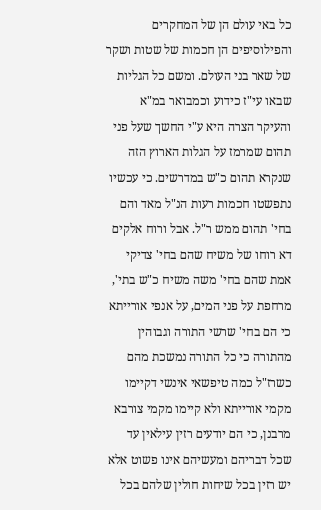כל באי עולם הן של המחקרים והפילוסיפים הן חכמות של שטות ושקר של שאר בני העולם. ומשם כל הגליות שבאו עי"ז כידוע וכמבואר במ"א והעיקר הצרה היא ע"י החשך שעל פני תהום שמרמז על הגלות הארוץ הזה שנקרא תהום כ"ש במדרשים. כי עכשיו נתפשטו חכמות רעות הנ"ל מאד והם בחי' תהום ממש ר"ל. אבל ורוח אלקים דא רוחו של משיח שהם בחי' צדיקי אמת שהם בחי' משה משיח כ"ש בתי', מרחפת על פני המים, על אנפי אורייתא כי הם בחי' שרשי התורה וגבוהין מהתורה כי כל התורה נמשכת מהם כשרז"ל כמה טיפשאי אינשי דקיימו מקמי אורייתא ולא קיימו מקמי צורבא מרבנן, כי הם יודעים רזין עילאין עד שכל דבריהם ומעשיהם אינו פשוט אלא יש רזין בכל שיחות חולין שלהם בכל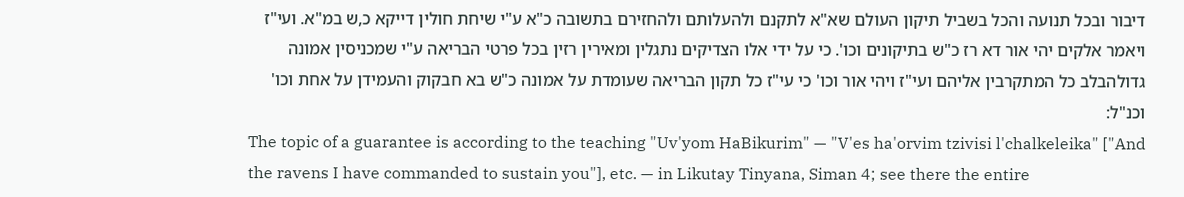דיבור ובכל תנועה והכל בשביל תיקון העולם שא"א לתקנם ולהעלותם ולהחזירם בתשובה כ"א ע"י שיחת חולין דייקא כ,ש במ"א. ועי"ז ויאמר אלקים יהי אור דא רז כ"ש בתיקונים וכו'. כי על ידי אלו הצדיקים נתגלין ומאירין רזין בכל פרטי הבריאה ע"י שמכניסין אמונה גדולהבלב כל המתקרבין אליהם ועי"ז ויהי אור וכו' כי עי"ז כל תקון הבריאה שעומדת על אמונה כ"ש בא חבקוק והעמידן על אחת וכו' וכנ"ל:
The topic of a guarantee is according to the teaching "Uv'yom HaBikurim" — "V'es ha'orvim tzivisi l'chalkeleika" ["And the ravens I have commanded to sustain you"], etc. — in Likutay Tinyana, Siman 4; see there the entire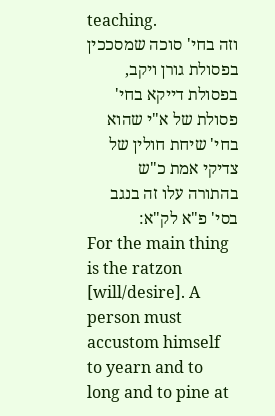teaching.
וזה בחי' סוכה שמסככין בפסולת גורן ויקב, בפסולת דייקא בחי' פסולת של א"י שהוא בחי' שיחת חולין של צדיקי אמת כ"ש בהתורה עלו זה בנגב בסי' פ"א לק"א:
For the main thing is the ratzon [will/desire]. A person must accustom himself to yearn and to long and to pine at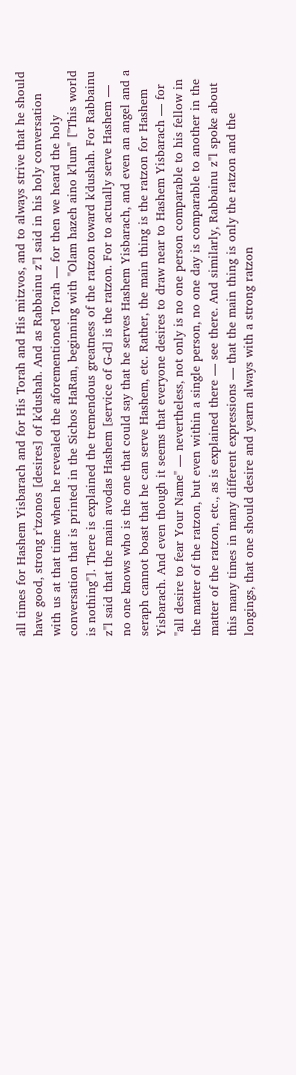all times for Hashem Yisbarach and for His Torah and His mitzvos, and to always strive that he should have good, strong r'tzonos [desires] of k'dushah. And as Rabbainu z"l said in his holy conversation with us at that time when he revealed the aforementioned Torah — for then we heard the holy conversation that is printed in the Sichos HaRan, beginning with "Olam hazeh aino k'lum" ["This world is nothing"]. There is explained the tremendous greatness of the ratzon toward k'dushah. For Rabbainu z"l said that the main avodas Hashem [service of G-d] is the ratzon. For to actually serve Hashem — no one knows who is the one that could say that he serves Hashem Yisbarach, and even an angel and a seraph cannot boast that he can serve Hashem, etc. Rather, the main thing is the ratzon for Hashem Yisbarach. And even though it seems that everyone desires to draw near to Hashem Yisbarach — for "all desire to fear Your Name" — nevertheless, not only is no one person comparable to his fellow in the matter of the ratzon, but even within a single person, no one day is comparable to another in the matter of the ratzon, etc., as is explained there — see there. And similarly, Rabbainu z"l spoke about this many times in many different expressions — that the main thing is only the ratzon and the longings, that one should desire and yearn always with a strong ratzon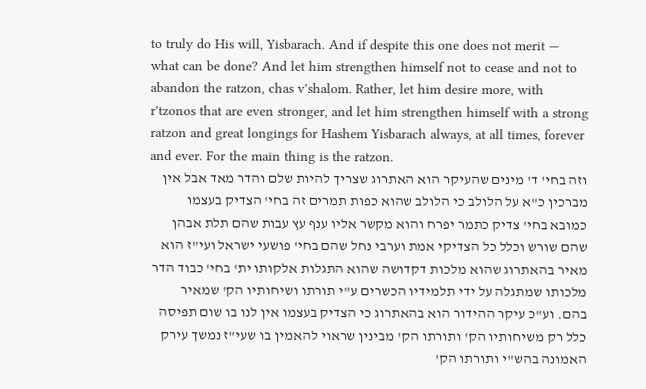to truly do His will, Yisbarach. And if despite this one does not merit — what can be done? And let him strengthen himself not to cease and not to abandon the ratzon, chas v'shalom. Rather, let him desire more, with r'tzonos that are even stronger, and let him strengthen himself with a strong ratzon and great longings for Hashem Yisbarach always, at all times, forever and ever. For the main thing is the ratzon.
וזה בחי' ד' מינים שהעיקר הוא האתרוג שצריך להיות שלם והדר מאד אבל אין מברכין כ"א על הלולב כי הלולב שהוא כפות תמרים זה בחי' הצדיק בעצמו כמובא בחי' צדיק כתמר יפרח והוא מקשר אליו ענף עץ עבות שהם תלת אבהן שהם שורש וכלל כל הצדיקי אמת וערבי נחל שהם בחי' פושעי ישראל ועי"ז הוא מאיר בהאתרוג שהוא מלכות דקדושה שהוא התגלות אלקותו ית' בחי' כבוד הדר מלכותו שמתגלה על ידי תלמידיו הכשרים ע"י תורתו ושיחותיו הק' שמאיר בהם. וע"כ עיקר ההידור הוא בהאתרוג כי הצדיק בעצמו אין לנו בו שום תפיסה כלל רק משיחותיו הק' ותורתו הק' מבינין שראוי להאמין בו שעי"ז נמשך עירק האמונה בהש"י ותורתו הק'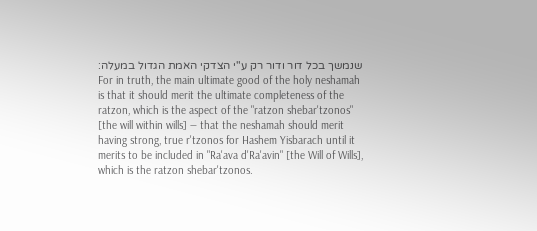שנמשך בכל דור ודור רק ע"י הצדקי האמת הגדול במעלה:
For in truth, the main ultimate good of the holy neshamah is that it should merit the ultimate completeness of the ratzon, which is the aspect of the "ratzon shebar'tzonos" [the will within wills] — that the neshamah should merit having strong, true r'tzonos for Hashem Yisbarach until it merits to be included in "Ra'ava d'Ra'avin" [the Will of Wills], which is the ratzon shebar'tzonos.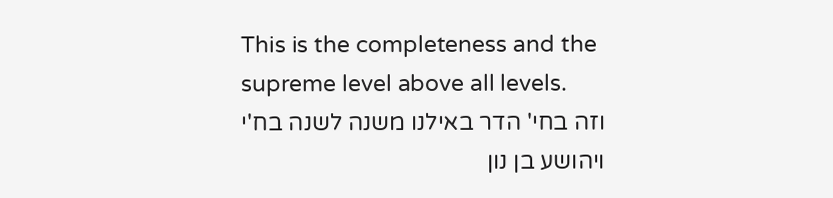This is the completeness and the supreme level above all levels.
וזה בחי' הדר באילנו משנה לשנה בח'י ויהושע בן נון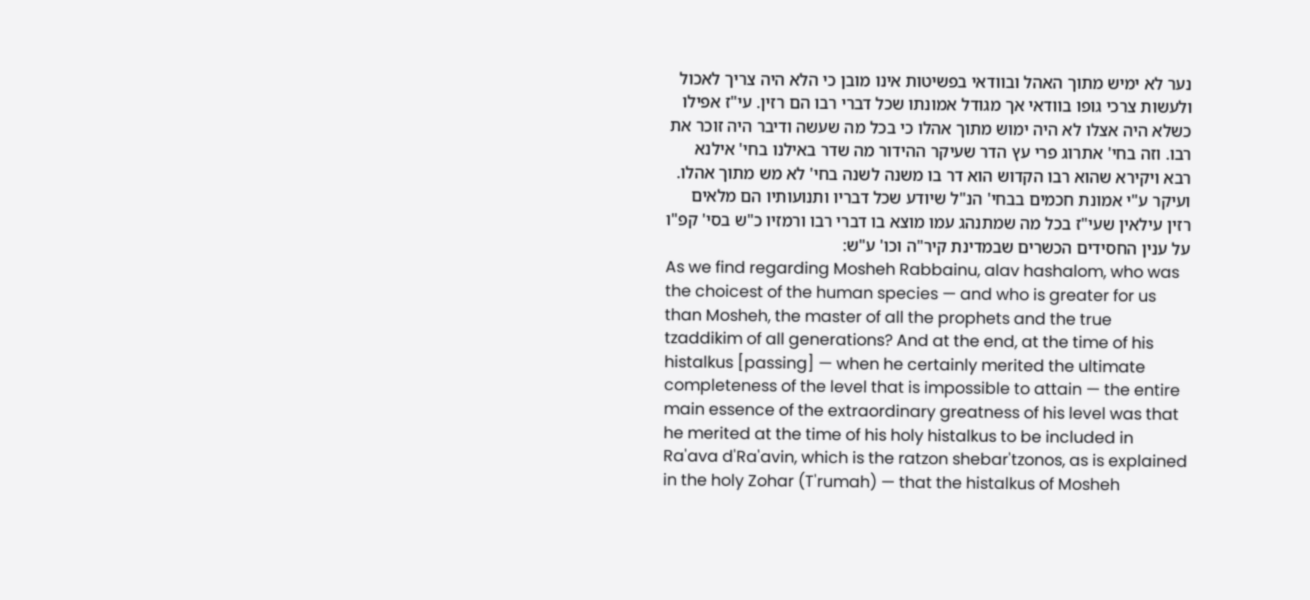נער לא ימיש מתוך האהל ובוודאי בפשיטות אינו מובן כי הלא היה צריך לאכול ולעשות צרכי גופו בוודאי אך מגודל אמונתו שכל דברי רבו הם רזין. עי"ז אפילו כשלא היה אצלו לא היה ימוש מתוך אהלו כי בכל מה שעשה ודיבר היה זוכר את רבו. וזה בחי' אתרוג פרי עץ הדר שעיקר ההידור מה שדר באילנו בחי' אילנא רבא ויקירא שהוא רבו הקדוש הוא דר בו משנה לשנה בחי' לא מש מתוך אהלו. ועיקר ע"י אמונת חכמים בבחי' הנ"ל שיודע שכל דבריו ותנועותיו הם מלאים רזין עילאין שעי"ז בכל מה שמתנהג עמו מוצא בו דברי רבו ורמזיו כ"ש בסי' קפ"ו על ענין החסידים הכשרים שבמדינת קיר"ה וכו' ע"ש:
As we find regarding Mosheh Rabbainu, alav hashalom, who was the choicest of the human species — and who is greater for us than Mosheh, the master of all the prophets and the true tzaddikim of all generations? And at the end, at the time of his histalkus [passing] — when he certainly merited the ultimate completeness of the level that is impossible to attain — the entire main essence of the extraordinary greatness of his level was that he merited at the time of his holy histalkus to be included in Ra'ava d'Ra'avin, which is the ratzon shebar'tzonos, as is explained in the holy Zohar (T'rumah) — that the histalkus of Mosheh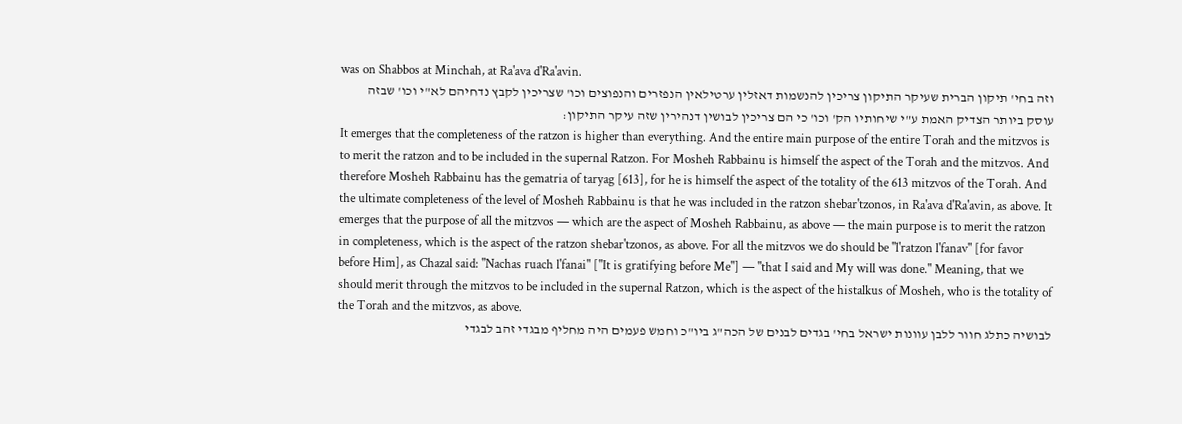was on Shabbos at Minchah, at Ra'ava d'Ra'avin.
וזה בחי' תיקון הברית שעיקר התיקון צריכין להנשמות דאזלין ערטילאין הנפזרים והנפוצים וכו' שצריכין לקבץ נדחיהם לא"י וכו' שבזה עוסק ביותר הצדיק האמת ע"י שיחותיו הק' וכו' כי הם צריכין לבושין דנהירין שזה עיקר התיקון:
It emerges that the completeness of the ratzon is higher than everything. And the entire main purpose of the entire Torah and the mitzvos is to merit the ratzon and to be included in the supernal Ratzon. For Mosheh Rabbainu is himself the aspect of the Torah and the mitzvos. And therefore Mosheh Rabbainu has the gematria of taryag [613], for he is himself the aspect of the totality of the 613 mitzvos of the Torah. And the ultimate completeness of the level of Mosheh Rabbainu is that he was included in the ratzon shebar'tzonos, in Ra'ava d'Ra'avin, as above. It emerges that the purpose of all the mitzvos — which are the aspect of Mosheh Rabbainu, as above — the main purpose is to merit the ratzon in completeness, which is the aspect of the ratzon shebar'tzonos, as above. For all the mitzvos we do should be "l'ratzon l'fanav" [for favor before Him], as Chazal said: "Nachas ruach l'fanai" ["It is gratifying before Me"] — "that I said and My will was done." Meaning, that we should merit through the mitzvos to be included in the supernal Ratzon, which is the aspect of the histalkus of Mosheh, who is the totality of the Torah and the mitzvos, as above.
לבושיה כתלג חוור ללבן עוונות ישראל בחי' בגדים לבנים של הכה"ג ביו"כ וחמש פעמים היה מחליף מבגדי זהב לבגדי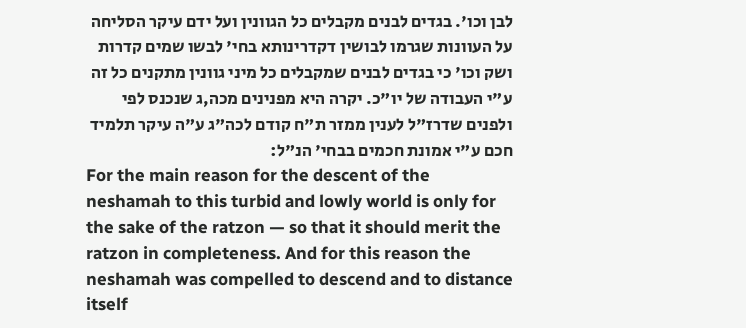לבן וכו'. בגדים לבנים מקבלים כל הגוונין ועל ידם עיקר הסליחה על העוונות שגרמו לבושין דקדרינותא בחי' לבשו שמים קדרות ושק וכו' כי בגדים לבנים שמקבלים כל מיני גוונין מתקנים כל זה ע"י העבודה של יו"כ. יקרה היא מפנינים מכה,ג שנכנס לפי ולפנים שדרז"ל לענין ממזר ת"ח קודם לכה"ג ע"ה עיקר תלמיד חכם ע"י אמונת חכמים בבחי' הנ"ל:
For the main reason for the descent of the neshamah to this turbid and lowly world is only for the sake of the ratzon — so that it should merit the ratzon in completeness. And for this reason the neshamah was compelled to descend and to distance itself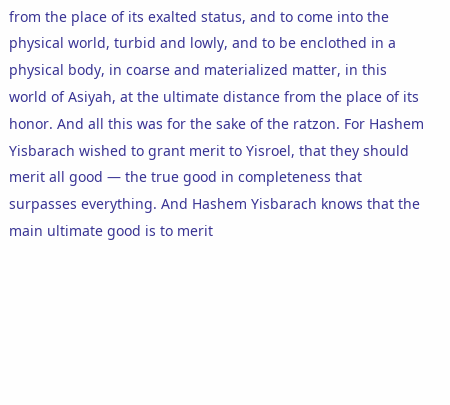from the place of its exalted status, and to come into the physical world, turbid and lowly, and to be enclothed in a physical body, in coarse and materialized matter, in this world of Asiyah, at the ultimate distance from the place of its honor. And all this was for the sake of the ratzon. For Hashem Yisbarach wished to grant merit to Yisroel, that they should merit all good — the true good in completeness that surpasses everything. And Hashem Yisbarach knows that the main ultimate good is to merit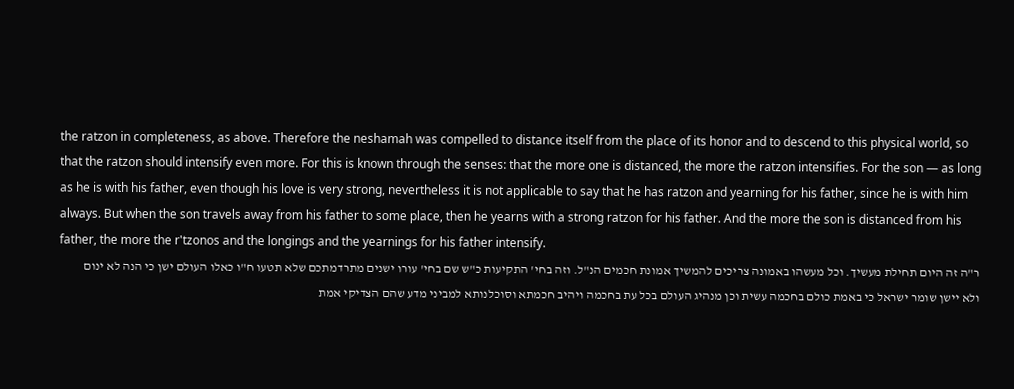the ratzon in completeness, as above. Therefore the neshamah was compelled to distance itself from the place of its honor and to descend to this physical world, so that the ratzon should intensify even more. For this is known through the senses: that the more one is distanced, the more the ratzon intensifies. For the son — as long as he is with his father, even though his love is very strong, nevertheless it is not applicable to say that he has ratzon and yearning for his father, since he is with him always. But when the son travels away from his father to some place, then he yearns with a strong ratzon for his father. And the more the son is distanced from his father, the more the r'tzonos and the longings and the yearnings for his father intensify.
ר"ה זה היום תחילת מעשיך. וכל מעשהו באמונה צריכים להמשיך אמונת חכמים הנ"ל. וזה בחי' התקיעות כ"ש שם בחי' עורו ישנים מתרדמתכם שלא תטעו ח"ו כאלו העולם ישן כי הנה לא ינום ולא יישן שומר ישראל כי באמת כולם בחכמה עשית וכן מנהיג העולם בכל עת בחכמה ויהיב חכמתא וסוכלנותא למביני מדע שהם הצדיקי אמת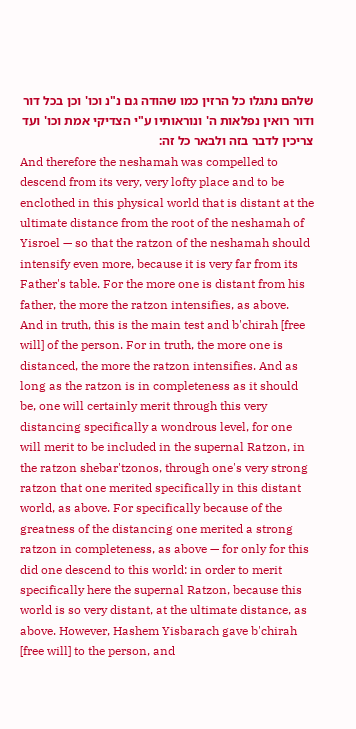שלהם נתגלו כל הרזין כמו שהודה גם נ"נ וכו' וכן בכל דור ודור רואין נפלאות ה' ונוראותיו ע"י הצדיקי אמת וכו' ועד צריכין לדבר בזה ולבאר כל זה:
And therefore the neshamah was compelled to descend from its very, very lofty place and to be enclothed in this physical world that is distant at the ultimate distance from the root of the neshamah of Yisroel — so that the ratzon of the neshamah should intensify even more, because it is very far from its Father's table. For the more one is distant from his father, the more the ratzon intensifies, as above. And in truth, this is the main test and b'chirah [free will] of the person. For in truth, the more one is distanced, the more the ratzon intensifies. And as long as the ratzon is in completeness as it should be, one will certainly merit through this very distancing specifically a wondrous level, for one will merit to be included in the supernal Ratzon, in the ratzon shebar'tzonos, through one's very strong ratzon that one merited specifically in this distant world, as above. For specifically because of the greatness of the distancing one merited a strong ratzon in completeness, as above — for only for this did one descend to this world: in order to merit specifically here the supernal Ratzon, because this world is so very distant, at the ultimate distance, as above. However, Hashem Yisbarach gave b'chirah [free will] to the person, and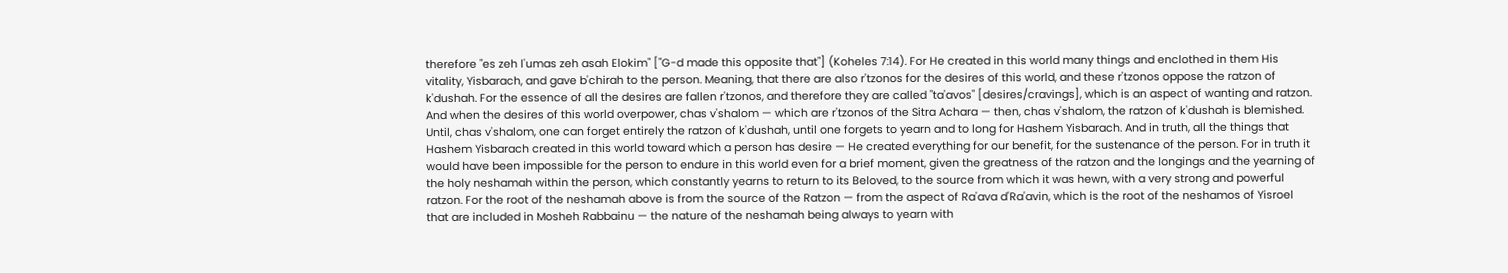therefore "es zeh l'umas zeh asah Elokim" ["G-d made this opposite that"] (Koheles 7:14). For He created in this world many things and enclothed in them His vitality, Yisbarach, and gave b'chirah to the person. Meaning, that there are also r'tzonos for the desires of this world, and these r'tzonos oppose the ratzon of k'dushah. For the essence of all the desires are fallen r'tzonos, and therefore they are called "ta'avos" [desires/cravings], which is an aspect of wanting and ratzon. And when the desires of this world overpower, chas v'shalom — which are r'tzonos of the Sitra Achara — then, chas v'shalom, the ratzon of k'dushah is blemished. Until, chas v'shalom, one can forget entirely the ratzon of k'dushah, until one forgets to yearn and to long for Hashem Yisbarach. And in truth, all the things that Hashem Yisbarach created in this world toward which a person has desire — He created everything for our benefit, for the sustenance of the person. For in truth it would have been impossible for the person to endure in this world even for a brief moment, given the greatness of the ratzon and the longings and the yearning of the holy neshamah within the person, which constantly yearns to return to its Beloved, to the source from which it was hewn, with a very strong and powerful ratzon. For the root of the neshamah above is from the source of the Ratzon — from the aspect of Ra'ava d'Ra'avin, which is the root of the neshamos of Yisroel that are included in Mosheh Rabbainu — the nature of the neshamah being always to yearn with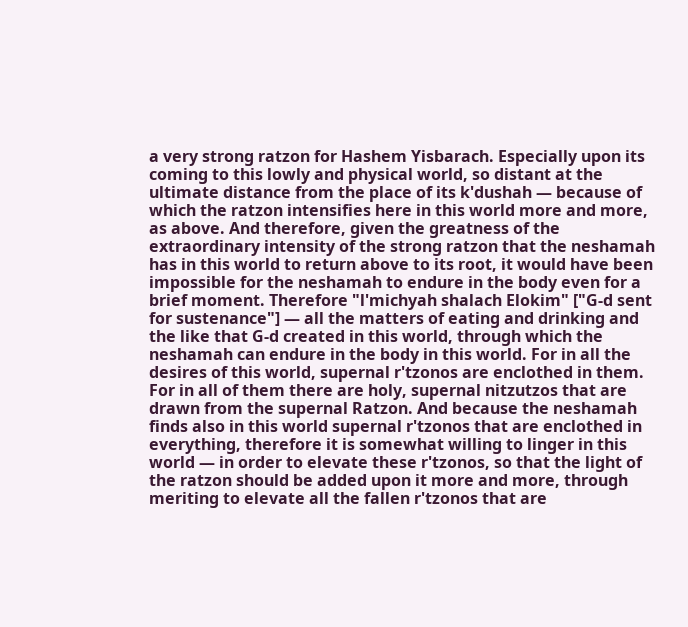a very strong ratzon for Hashem Yisbarach. Especially upon its coming to this lowly and physical world, so distant at the ultimate distance from the place of its k'dushah — because of which the ratzon intensifies here in this world more and more, as above. And therefore, given the greatness of the extraordinary intensity of the strong ratzon that the neshamah has in this world to return above to its root, it would have been impossible for the neshamah to endure in the body even for a brief moment. Therefore "l'michyah shalach Elokim" ["G-d sent for sustenance"] — all the matters of eating and drinking and the like that G-d created in this world, through which the neshamah can endure in the body in this world. For in all the desires of this world, supernal r'tzonos are enclothed in them. For in all of them there are holy, supernal nitzutzos that are drawn from the supernal Ratzon. And because the neshamah finds also in this world supernal r'tzonos that are enclothed in everything, therefore it is somewhat willing to linger in this world — in order to elevate these r'tzonos, so that the light of the ratzon should be added upon it more and more, through meriting to elevate all the fallen r'tzonos that are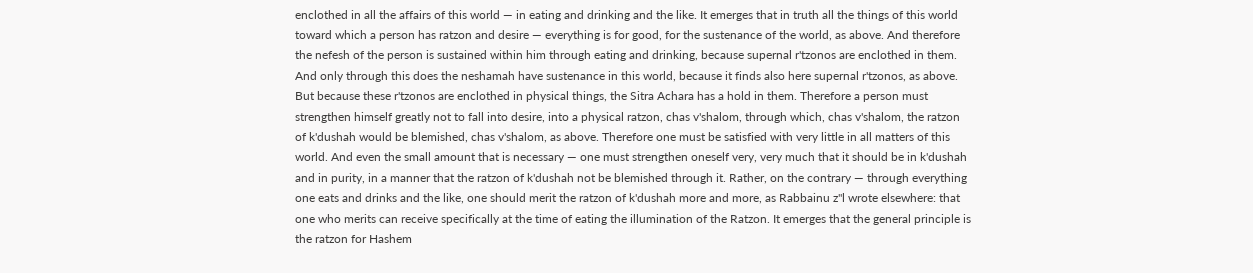enclothed in all the affairs of this world — in eating and drinking and the like. It emerges that in truth all the things of this world toward which a person has ratzon and desire — everything is for good, for the sustenance of the world, as above. And therefore the nefesh of the person is sustained within him through eating and drinking, because supernal r'tzonos are enclothed in them. And only through this does the neshamah have sustenance in this world, because it finds also here supernal r'tzonos, as above. But because these r'tzonos are enclothed in physical things, the Sitra Achara has a hold in them. Therefore a person must strengthen himself greatly not to fall into desire, into a physical ratzon, chas v'shalom, through which, chas v'shalom, the ratzon of k'dushah would be blemished, chas v'shalom, as above. Therefore one must be satisfied with very little in all matters of this world. And even the small amount that is necessary — one must strengthen oneself very, very much that it should be in k'dushah and in purity, in a manner that the ratzon of k'dushah not be blemished through it. Rather, on the contrary — through everything one eats and drinks and the like, one should merit the ratzon of k'dushah more and more, as Rabbainu z"l wrote elsewhere: that one who merits can receive specifically at the time of eating the illumination of the Ratzon. It emerges that the general principle is the ratzon for Hashem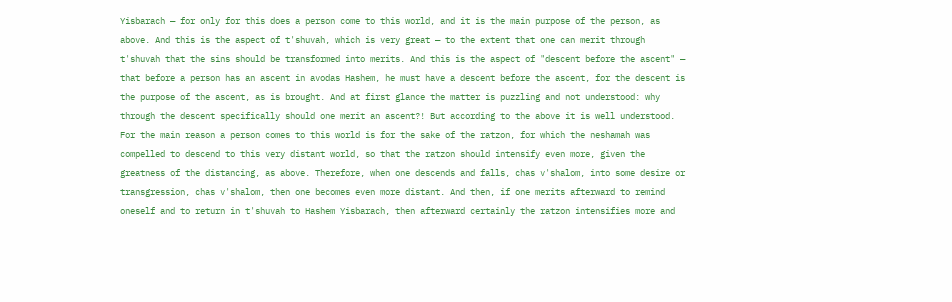Yisbarach — for only for this does a person come to this world, and it is the main purpose of the person, as above. And this is the aspect of t'shuvah, which is very great — to the extent that one can merit through t'shuvah that the sins should be transformed into merits. And this is the aspect of "descent before the ascent" — that before a person has an ascent in avodas Hashem, he must have a descent before the ascent, for the descent is the purpose of the ascent, as is brought. And at first glance the matter is puzzling and not understood: why through the descent specifically should one merit an ascent?! But according to the above it is well understood. For the main reason a person comes to this world is for the sake of the ratzon, for which the neshamah was compelled to descend to this very distant world, so that the ratzon should intensify even more, given the greatness of the distancing, as above. Therefore, when one descends and falls, chas v'shalom, into some desire or transgression, chas v'shalom, then one becomes even more distant. And then, if one merits afterward to remind oneself and to return in t'shuvah to Hashem Yisbarach, then afterward certainly the ratzon intensifies more and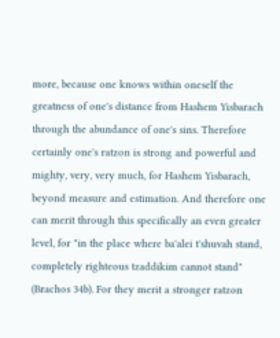more, because one knows within oneself the greatness of one's distance from Hashem Yisbarach through the abundance of one's sins. Therefore certainly one's ratzon is strong and powerful and mighty, very, very much, for Hashem Yisbarach, beyond measure and estimation. And therefore one can merit through this specifically an even greater level, for "in the place where ba'alei t'shuvah stand, completely righteous tzaddikim cannot stand" (Brachos 34b). For they merit a stronger ratzon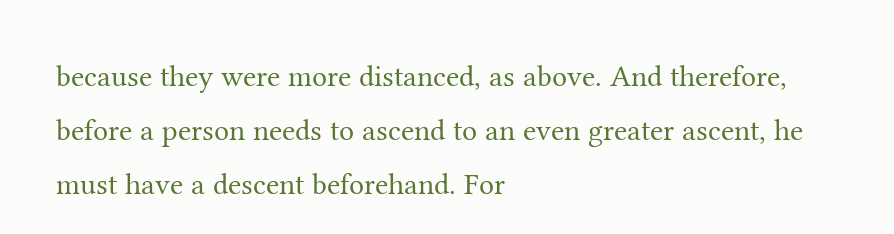because they were more distanced, as above. And therefore, before a person needs to ascend to an even greater ascent, he must have a descent beforehand. For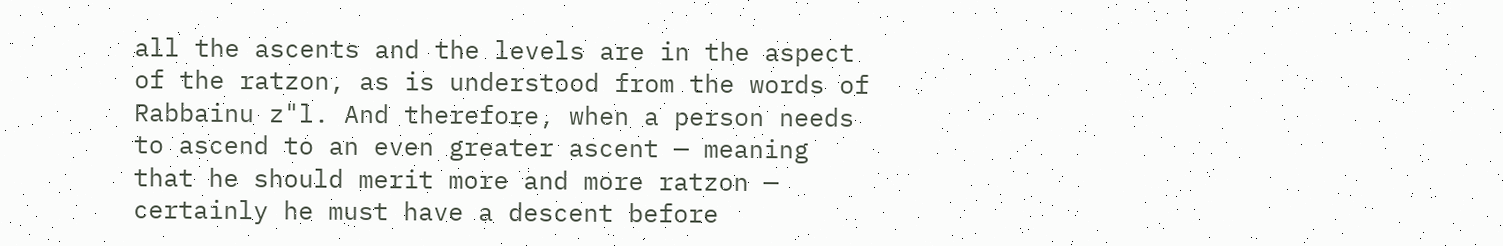all the ascents and the levels are in the aspect of the ratzon, as is understood from the words of Rabbainu z"l. And therefore, when a person needs to ascend to an even greater ascent — meaning that he should merit more and more ratzon — certainly he must have a descent before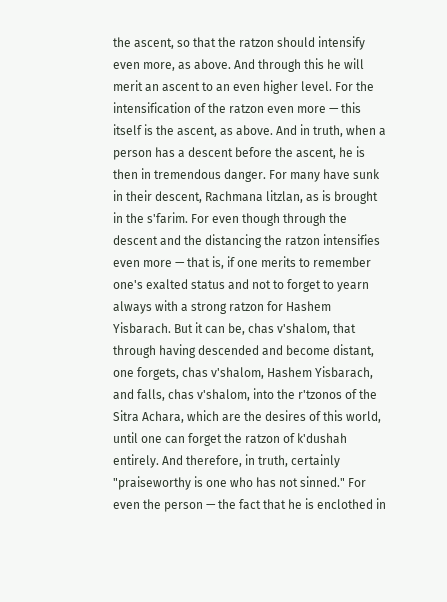the ascent, so that the ratzon should intensify even more, as above. And through this he will merit an ascent to an even higher level. For the intensification of the ratzon even more — this itself is the ascent, as above. And in truth, when a person has a descent before the ascent, he is then in tremendous danger. For many have sunk in their descent, Rachmana litzlan, as is brought in the s'farim. For even though through the descent and the distancing the ratzon intensifies even more — that is, if one merits to remember one's exalted status and not to forget to yearn always with a strong ratzon for Hashem Yisbarach. But it can be, chas v'shalom, that through having descended and become distant, one forgets, chas v'shalom, Hashem Yisbarach, and falls, chas v'shalom, into the r'tzonos of the Sitra Achara, which are the desires of this world, until one can forget the ratzon of k'dushah entirely. And therefore, in truth, certainly "praiseworthy is one who has not sinned." For even the person — the fact that he is enclothed in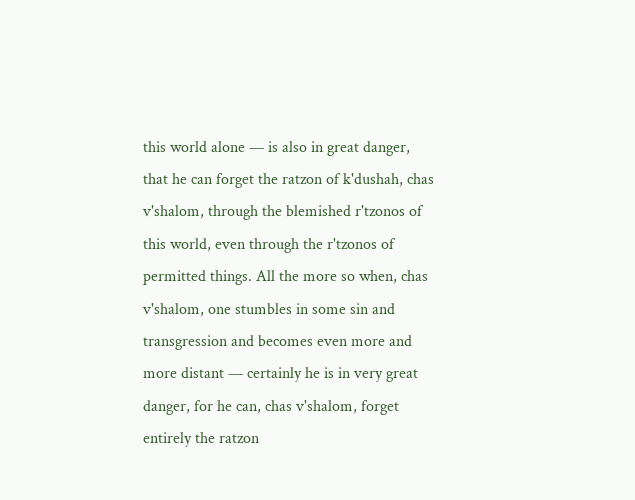this world alone — is also in great danger, that he can forget the ratzon of k'dushah, chas v'shalom, through the blemished r'tzonos of this world, even through the r'tzonos of permitted things. All the more so when, chas v'shalom, one stumbles in some sin and transgression and becomes even more and more distant — certainly he is in very great danger, for he can, chas v'shalom, forget entirely the ratzon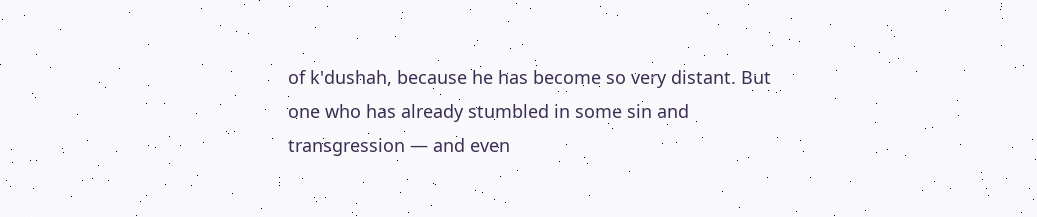of k'dushah, because he has become so very distant. But one who has already stumbled in some sin and transgression — and even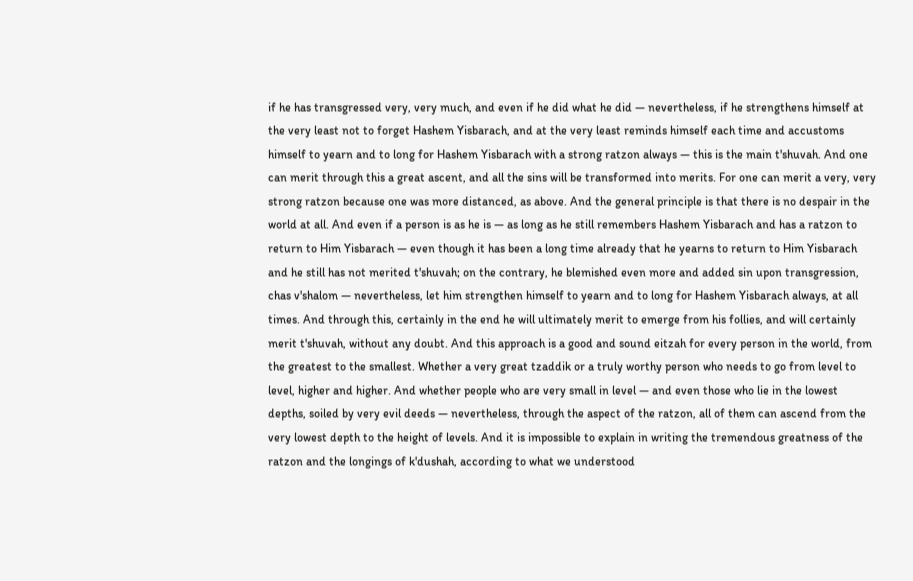if he has transgressed very, very much, and even if he did what he did — nevertheless, if he strengthens himself at the very least not to forget Hashem Yisbarach, and at the very least reminds himself each time and accustoms himself to yearn and to long for Hashem Yisbarach with a strong ratzon always — this is the main t'shuvah. And one can merit through this a great ascent, and all the sins will be transformed into merits. For one can merit a very, very strong ratzon because one was more distanced, as above. And the general principle is that there is no despair in the world at all. And even if a person is as he is — as long as he still remembers Hashem Yisbarach and has a ratzon to return to Him Yisbarach — even though it has been a long time already that he yearns to return to Him Yisbarach and he still has not merited t'shuvah; on the contrary, he blemished even more and added sin upon transgression, chas v'shalom — nevertheless, let him strengthen himself to yearn and to long for Hashem Yisbarach always, at all times. And through this, certainly in the end he will ultimately merit to emerge from his follies, and will certainly merit t'shuvah, without any doubt. And this approach is a good and sound eitzah for every person in the world, from the greatest to the smallest. Whether a very great tzaddik or a truly worthy person who needs to go from level to level, higher and higher. And whether people who are very small in level — and even those who lie in the lowest depths, soiled by very evil deeds — nevertheless, through the aspect of the ratzon, all of them can ascend from the very lowest depth to the height of levels. And it is impossible to explain in writing the tremendous greatness of the ratzon and the longings of k'dushah, according to what we understood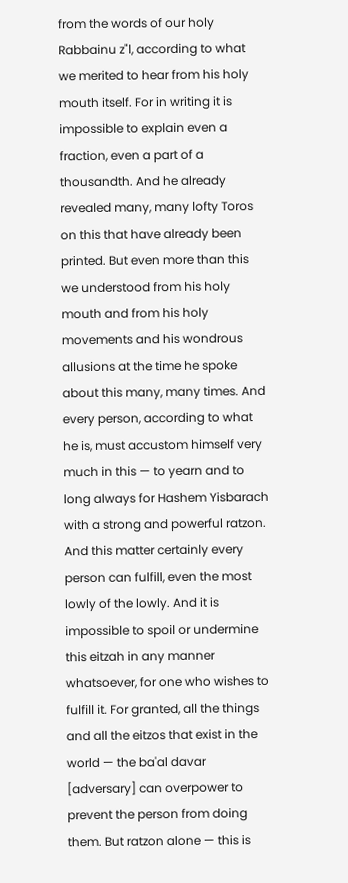from the words of our holy Rabbainu z"l, according to what we merited to hear from his holy mouth itself. For in writing it is impossible to explain even a fraction, even a part of a thousandth. And he already revealed many, many lofty Toros on this that have already been printed. But even more than this we understood from his holy mouth and from his holy movements and his wondrous allusions at the time he spoke about this many, many times. And every person, according to what he is, must accustom himself very much in this — to yearn and to long always for Hashem Yisbarach with a strong and powerful ratzon. And this matter certainly every person can fulfill, even the most lowly of the lowly. And it is impossible to spoil or undermine this eitzah in any manner whatsoever, for one who wishes to fulfill it. For granted, all the things and all the eitzos that exist in the world — the ba'al davar [adversary] can overpower to prevent the person from doing them. But ratzon alone — this is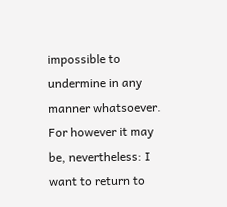impossible to undermine in any manner whatsoever. For however it may be, nevertheless: I want to return to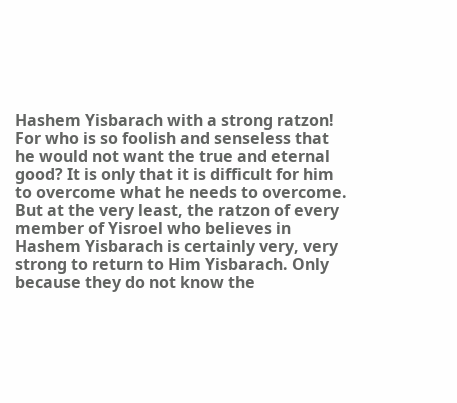Hashem Yisbarach with a strong ratzon! For who is so foolish and senseless that he would not want the true and eternal good? It is only that it is difficult for him to overcome what he needs to overcome. But at the very least, the ratzon of every member of Yisroel who believes in Hashem Yisbarach is certainly very, very strong to return to Him Yisbarach. Only because they do not know the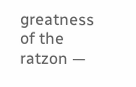greatness of the ratzon —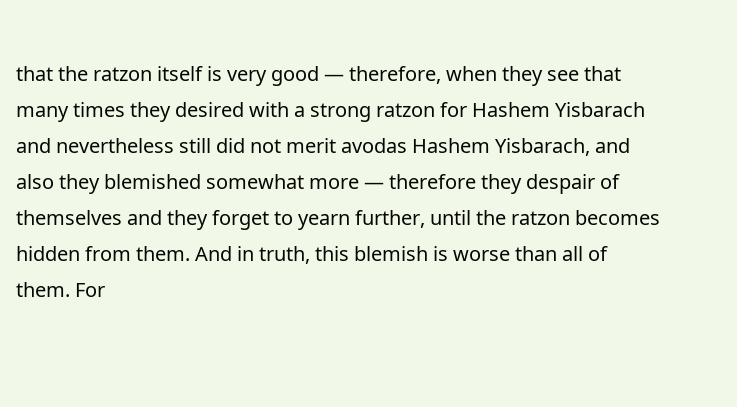that the ratzon itself is very good — therefore, when they see that many times they desired with a strong ratzon for Hashem Yisbarach and nevertheless still did not merit avodas Hashem Yisbarach, and also they blemished somewhat more — therefore they despair of themselves and they forget to yearn further, until the ratzon becomes hidden from them. And in truth, this blemish is worse than all of them. For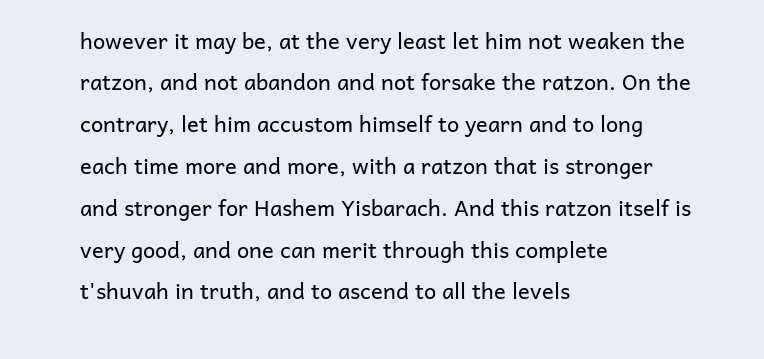however it may be, at the very least let him not weaken the ratzon, and not abandon and not forsake the ratzon. On the contrary, let him accustom himself to yearn and to long each time more and more, with a ratzon that is stronger and stronger for Hashem Yisbarach. And this ratzon itself is very good, and one can merit through this complete t'shuvah in truth, and to ascend to all the levels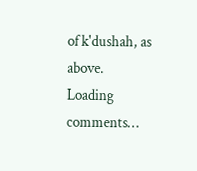of k'dushah, as above.
Loading comments…